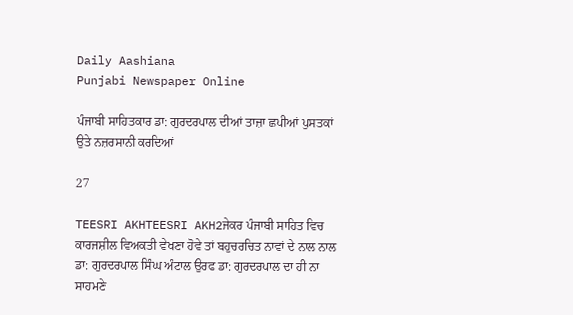Daily Aashiana
Punjabi Newspaper Online

ਪੰਜਾਬੀ ਸਾਹਿਤਕਾਰ ਡਾ: ਗੁਰਦਰਪਾਲ ਦੀਆਂ ਤਾਜ਼ਾ ਛਪੀਆਂ ਪੁਸਤਕਾਂ ਉਤੇ ਨਜ਼ਰਸਾਨੀ ਕਰਦਿਆਂ

27

TEESRI AKHTEESRI AKH2ਜੇਕਰ ਪੰਜਾਬੀ ਸਾਹਿਤ ਵਿਚ ਕਾਰਜਸ਼ੀਲ ਵਿਅਕਤੀ ਵੇਖਣਾ ਹੋਵੇ ਤਾਂ ਬਹੁਚਰਚਿਤ ਨਾਵਾਂ ਦੇ ਨਾਲ ਨਾਲ ਡਾ: ਗੁਰਦਰਪਾਲ ਸਿੰਘ ਅੰਟਾਲ ਉਰਫ ਡਾ: ਗੁਰਦਰਪਾਲ ਦਾ ਹੀ ਨਾ ਸਾਹਮਣੇ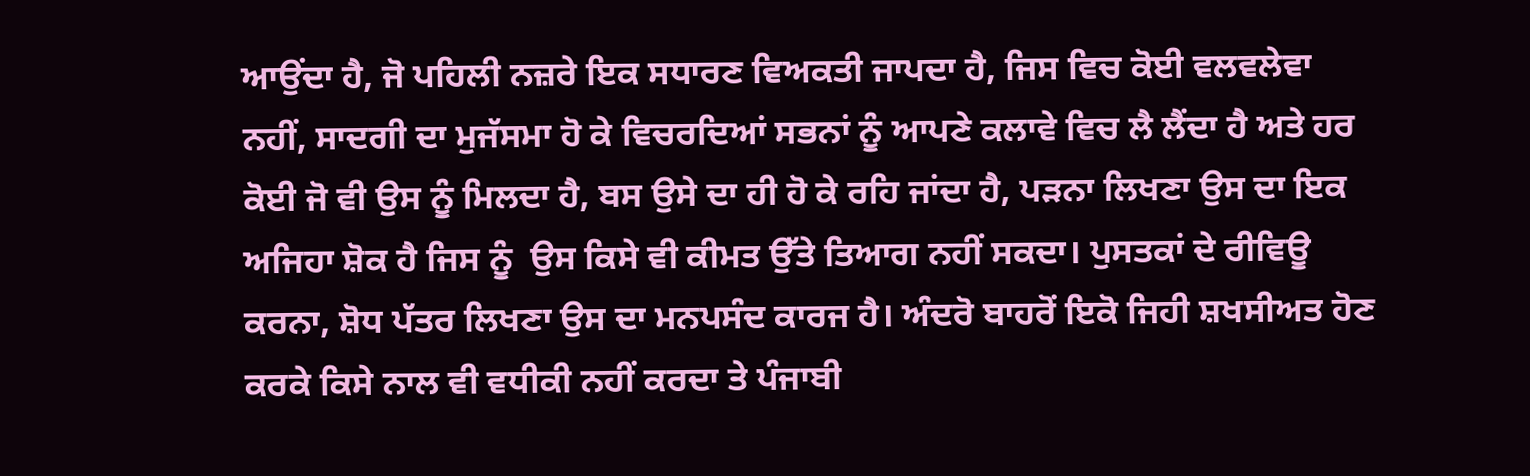ਆਉਂਦਾ ਹੈ, ਜੋ ਪਹਿਲੀ ਨਜ਼ਰੇ ਇਕ ਸਧਾਰਣ ਵਿਅਕਤੀ ਜਾਪਦਾ ਹੈ, ਜਿਸ ਵਿਚ ਕੋਈ ਵਲਵਲੇਵਾ ਨਹੀਂ, ਸਾਦਗੀ ਦਾ ਮੁਜੱਸਮਾ ਹੋ ਕੇ ਵਿਚਰਦਿਆਂ ਸਭਨਾਂ ਨੂੰ ਆਪਣੇ ਕਲਾਵੇ ਵਿਚ ਲੈ ਲੈਂਦਾ ਹੈ ਅਤੇ ਹਰ ਕੋਈ ਜੋ ਵੀ ਉਸ ਨੂੰ ਮਿਲਦਾ ਹੈ, ਬਸ ਉਸੇ ਦਾ ਹੀ ਹੋ ਕੇ ਰਹਿ ਜਾਂਦਾ ਹੈ, ਪੜਨਾ ਲਿਖਣਾ ਉਸ ਦਾ ਇਕ ਅਜਿਹਾ ਸ਼ੋਕ ਹੈ ਜਿਸ ਨੂੰ  ਉਸ ਕਿਸੇ ਵੀ ਕੀਮਤ ਉੱਤੇ ਤਿਆਗ ਨਹੀਂ ਸਕਦਾ। ਪੁਸਤਕਾਂ ਦੇ ਰੀਵਿਊ ਕਰਨਾ, ਸ਼ੋਧ ਪੱਤਰ ਲਿਖਣਾ ਉਸ ਦਾ ਮਨਪਸੰਦ ਕਾਰਜ ਹੈ। ਅੰਦਰੋ ਬਾਹਰੋਂ ਇਕੋ ਜਿਹੀ ਸ਼ਖਸੀਅਤ ਹੋਣ ਕਰਕੇ ਕਿਸੇ ਨਾਲ ਵੀ ਵਧੀਕੀ ਨਹੀਂ ਕਰਦਾ ਤੇ ਪੰਜਾਬੀ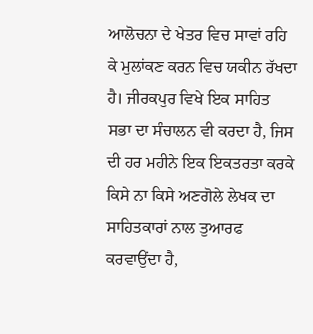ਆਲੋਚਨਾ ਦੇ ਖੇਤਰ ਵਿਚ ਸਾਵਾਂ ਰਹਿ ਕੇ ਮੁਲਾਂਕਣ ਕਰਨ ਵਿਚ ਯਕੀਨ ਰੱਖਦਾ ਹੈ। ਜੀਰਕਪੁਰ ਵਿਖੇ ਇਕ ਸਾਹਿਤ ਸਭਾ ਦਾ ਸੰਚਾਲਨ ਵੀ ਕਰਦਾ ਹੈ, ਜਿਸ ਦੀ ਹਰ ਮਹੀਨੇ ਇਕ ਇਕਤਰਤਾ ਕਰਕੇ ਕਿਸੇ ਨਾ ਕਿਸੇ ਅਣਗੋਲੇ ਲੇਖਕ ਦਾ ਸਾਹਿਤਕਾਰਾਂ ਨਾਲ ਤੁਆਰਫ ਕਰਵਾਉਂਦਾ ਹੈ,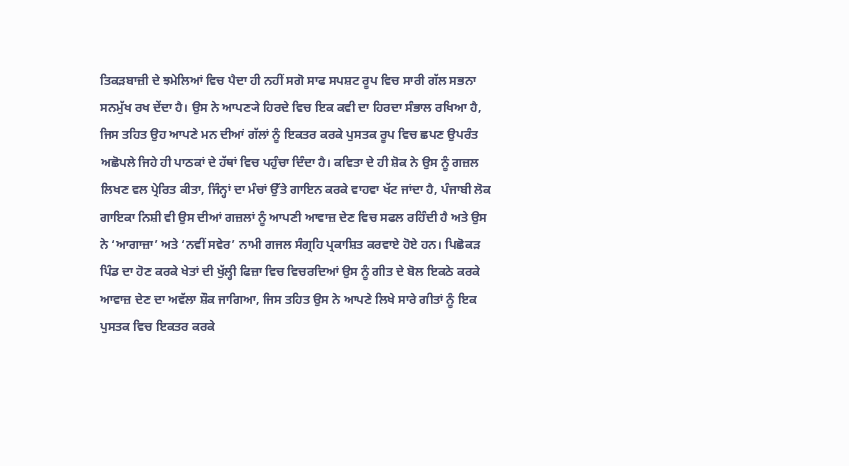ਤਿਕੜਬਾਜ਼ੀ ਦੇ ਝਮੇਲਿਆਂ ਵਿਚ ਪੈਦਾ ਹੀ ਨਹੀਂ ਸਗੋ ਸਾਫ ਸਪਸ਼ਟ ਰੂਪ ਵਿਚ ਸਾਰੀ ਗੱਲ ਸਭਨਾ ਸਨਮੁੱਖ ਰਖ ਦੇਂਦਾ ਹੈ। ਉਸ ਨੇ ਆਪਣ੍ਯੇ ਹਿਰਦੇ ਵਿਚ ਇਕ ਕਵੀ ਦਾ ਹਿਰਦਾ ਸੰਭਾਲ ਰਖਿਆ ਹੈ, ਜਿਸ ਤਹਿਤ ਉਹ ਆਪਣੇ ਮਨ ਦੀਆਂ ਗੱਲਾਂ ਨੂੰ ਇਕਤਰ ਕਰਕੇ ਪੁਸਤਕ ਰੂਪ ਵਿਚ ਛਪਣ ਉਪਰੰਤ ਅਛੋਪਲੇ ਜਿਹੇ ਹੀ ਪਾਠਕਾਂ ਦੇ ਹੱਥਾਂ ਵਿਚ ਪਹੁੰਚਾ ਦਿੰਦਾ ਹੈ। ਕਵਿਤਾ ਦੇ ਹੀ ਸ਼ੋਕ ਨੇ ਉਸ ਨੂੰ ਗਜ਼ਲ ਲਿਖਣ ਵਲ ਪ੍ਰੇਰਿਤ ਕੀਤਾ, ਜਿੰਨ੍ਹਾਂ ਦਾ ਮੰਚਾਂ ਉੱਤੇ ਗਾਇਨ ਕਰਕੇ ਵਾਹਵਾ ਖੱਟ ਜਾਂਦਾ ਹੈ, ਪੰਜਾਬੀ ਲੋਕ ਗਾਇਕਾ ਨਿਸ਼ੀ ਵੀ ਉਸ ਦੀਆਂ ਗਜ਼ਲਾਂ ਨੂੰ ਆਪਣੀ ਆਵਾਜ਼ ਦੇਣ ਵਿਚ ਸਫਲ ਰਹਿੰਦੀ ਹੈ ਅਤੇ ਉਸ ਨੇ ‘ਆਗਾਜ਼ਾ’ ਅਤੇ ‘ਨਵੀਂ ਸਵੇਰ’ ਨਾਮੀ ਗਜਲ ਸੰਗ੍ਰਹਿ ਪ੍ਰਕਾਸ਼ਿਤ ਕਰਵਾਏ ਹੋਏ ਹਨ। ਪਿਛੋਕੜ ਪਿੰਡ ਦਾ ਹੋਣ ਕਰਕੇ ਖੇਤਾਂ ਦੀ ਖੁੱਲ੍ਹੀ ਫਿਜ਼ਾ ਵਿਚ ਵਿਚਰਦਿਆਂ ਉਸ ਨੂੰ ਗੀਤ ਦੇ ਬੋਲ ਇਕਠੇ ਕਰਕੇ ਆਵਾਜ਼ ਦੇਣ ਦਾ ਅਵੱਲਾ ਸ਼ੌਕ ਜਾਗਿਆ, ਜਿਸ ਤਹਿਤ ਉਸ ਨੇ ਆਪਣੇ ਲਿਖੇ ਸਾਰੇ ਗੀਤਾਂ ਨੂੰ ਇਕ ਪੁਸਤਕ ਵਿਚ ਇਕਤਰ ਕਰਕੇ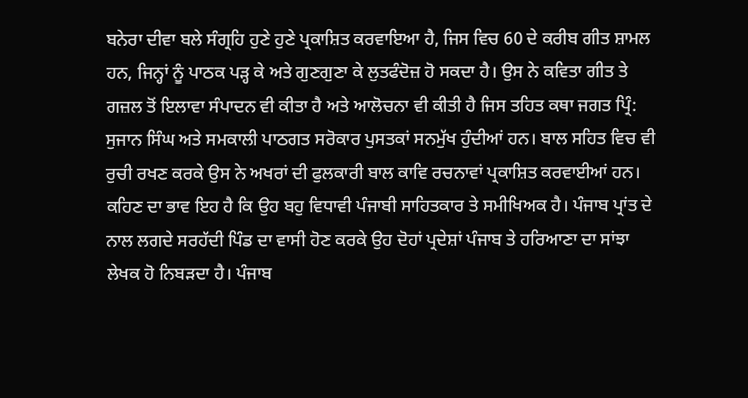ਬਨੇਰਾ ਦੀਵਾ ਬਲੇ ਸੰਗ੍ਰਹਿ ਹੁਣੇ ਹੁਣੇ ਪ੍ਰਕਾਸ਼ਿਤ ਕਰਵਾਇਆ ਹੈ, ਜਿਸ ਵਿਚ 60 ਦੇ ਕਰੀਬ ਗੀਤ ਸ਼ਾਮਲ ਹਨ, ਜਿਨ੍ਹਾਂ ਨੂੰ ਪਾਠਕ ਪੜ੍ਹ ਕੇ ਅਤੇ ਗੁਣਗੁਣਾ ਕੇ ਲੁਤਫੰਦੋਜ਼ ਹੋ ਸਕਦਾ ਹੈ। ਉਸ ਨੇ ਕਵਿਤਾ ਗੀਤ ਤੇ ਗਜ਼ਲ ਤੋਂ ਇਲਾਵਾ ਸੰਪਾਦਨ ਵੀ ਕੀਤਾ ਹੈ ਅਤੇ ਆਲੋਚਨਾ ਵੀ ਕੀਤੀ ਹੈ ਜਿਸ ਤਹਿਤ ਕਥਾ ਜਗਤ ਪ੍ਰਿੰ: ਸੁਜਾਨ ਸਿੰਘ ਅਤੇ ਸਮਕਾਲੀ ਪਾਠਗਤ ਸਰੋਕਾਰ ਪੁਸਤਕਾਂ ਸਨਮੁੱਖ ਹੁੰਦੀਆਂ ਹਨ। ਬਾਲ ਸਹਿਤ ਵਿਚ ਵੀ ਰੁਚੀ ਰਖਣ ਕਰਕੇ ਉਸ ਨੇ ਅਖਰਾਂ ਦੀ ਫੁਲਕਾਰੀ ਬਾਲ ਕਾਵਿ ਰਚਨਾਵਾਂ ਪ੍ਰਕਾਸ਼ਿਤ ਕਰਵਾਈਆਂ ਹਨ। ਕਹਿਣ ਦਾ ਭਾਵ ਇਹ ਹੈ ਕਿ ਉਹ ਬਹੁ ਵਿਧਾਵੀ ਪੰਜਾਬੀ ਸਾਹਿਤਕਾਰ ਤੇ ਸਮੀਖਿਅਕ ਹੈ। ਪੰਜਾਬ ਪ੍ਰਾਂਤ ਦੇ ਨਾਲ ਲਗਦੇ ਸਰਹੱਦੀ ਪਿੰਡ ਦਾ ਵਾਸੀ ਹੋਣ ਕਰਕੇ ਉਹ ਦੋਹਾਂ ਪ੍ਰਦੇਸ਼ਾਂ ਪੰਜਾਬ ਤੇ ਹਰਿਆਣਾ ਦਾ ਸਾਂਝਾ ਲੇਖਕ ਹੋ ਨਿਬੜਦਾ ਹੈ। ਪੰਜਾਬ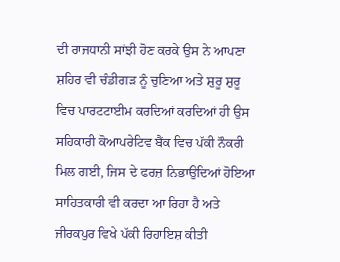ਦੀ ਰਾਜਧਾਨੀ ਸਾਂਝੀ ਹੋਣ ਕਰਕੇ ਉਸ ਨੇ ਆਪਣਾ ਸ਼ਹਿਰ ਵੀ ਚੰਡੀਗੜ ਨੂੰ ਚੁਣਿਆ ਅਤੇ ਸ਼ੁਰੂ ਸ਼ੁਰੂ ਵਿਚ ਪਾਰਟਟਾਈਮ ਕਰਦਿਆਂ ਕਰਦਿਆਂ ਹੀ ਉਸ ਸਹਿਕਾਰੀ ਕੋਆਪਰੇਟਿਵ ਬੈਂਕ ਵਿਚ ਪੱਕੀ ਨੌਕਰੀ ਮਿਲ ਗਈ, ਜਿਸ ਦੇ ਫਰਜ਼ ਨਿਭਾਉਦਿਆਂ ਹੋਇਆ ਸਾਹਿਤਕਾਰੀ ਵੀ ਕਰਦਾ ਆ ਰਿਹਾ ਹੈ ਅਤੇ ਜੀਰਕਪੁਰ ਵਿਖੇ ਪੱਕੀ ਰਿਹਾਇਸ਼ ਕੀਤੀ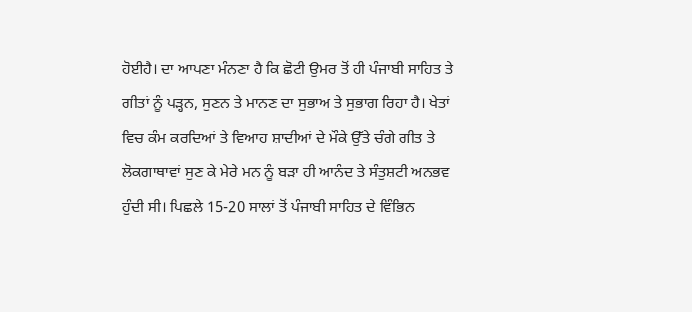ਹੋਈਹੈ। ਦਾ ਆਪਣਾ ਮੰਨਣਾ ਹੈ ਕਿ ਛੋਟੀ ਉਮਰ ਤੋਂ ਹੀ ਪੰਜਾਬੀ ਸਾਹਿਤ ਤੇ ਗੀਤਾਂ ਨੂੰ ਪੜ੍ਹਨ, ਸੁਣਨ ਤੇ ਮਾਨਣ ਦਾ ਸੁਭਾਅ ਤੇ ਸੁਭਾਗ ਰਿਹਾ ਹੈ। ਖੇਤਾਂ ਵਿਚ ਕੰਮ ਕਰਦਿਆਂ ਤੇ ਵਿਆਹ ਸ਼ਾਦੀਆਂ ਦੇ ਮੌਕੇ ਉੱਤੇ ਚੰਗੇ ਗੀਤ ਤੇ ਲੋਕਗਾਥਾਵਾਂ ਸੁਣ ਕੇ ਮੇਰੇ ਮਨ ਨੂੰ ਬੜਾ ਹੀ ਆਨੰਦ ਤੇ ਸੰਤੁਸ਼ਟੀ ਅਨਭਵ ਹੁੰਦੀ ਸੀ। ਪਿਛਲੇ 15-20 ਸਾਲਾਂ ਤੋਂ ਪੰਜਾਬੀ ਸਾਹਿਤ ਦੇ ਵਿੰਭਿਨ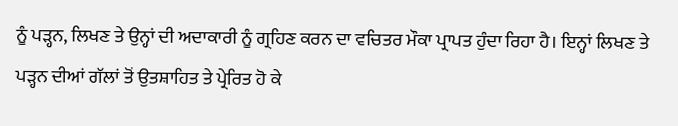ਨੂੰ ਪੜ੍ਹਨ, ਲਿਖਣ ਤੇ ਉਨ੍ਹਾਂ ਦੀ ਅਦਾਕਾਰੀ ਨੂੰ ਗ੍ਰਹਿਣ ਕਰਨ ਦਾ ਵਚਿਤਰ ਮੌਕਾ ਪ੍ਰਾਪਤ ਹੁੰਦਾ ਰਿਹਾ ਹੈ। ਇਨ੍ਹਾਂ ਲਿਖਣ ਤੇ ਪੜ੍ਹਨ ਦੀਆਂ ਗੱਲਾਂ ਤੋਂ ਉਤਸ਼ਾਹਿਤ ਤੇ ਪ੍ਰੇਰਿਤ ਹੋ ਕੇ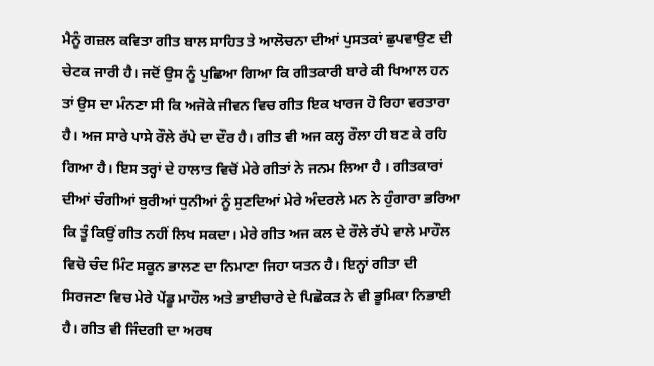ਮੈਨੂੰ ਗਜ਼ਲ ਕਵਿਤਾ ਗੀਤ ਬਾਲ ਸਾਹਿਤ ਤੇ ਆਲੋਚਨਾ ਦੀਆਂ ਪੁਸਤਕਾਂ ਛੁਪਵਾਉਣ ਦੀ ਚੇਟਕ ਜਾਰੀ ਹੈ। ਜਦੋਂ ਉਸ ਨੂੰ ਪੁਛਿਆ ਗਿਆ ਕਿ ਗੀਤਕਾਰੀ ਬਾਰੇ ਕੀ ਖਿਆਲ ਹਨ ਤਾਂ ਉਸ ਦਾ ਮੰਨਣਾ ਸੀ ਕਿ ਅਜੋਕੇ ਜੀਵਨ ਵਿਚ ਗੀਤ ਇਕ ਖਾਰਜ ਹੋ ਰਿਹਾ ਵਰਤਾਰਾ ਹੈ। ਅਜ ਸਾਰੇ ਪਾਸੇ ਰੌਲੇ ਰੱਪੇ ਦਾ ਦੌਰ ਹੈ। ਗੀਤ ਵੀ ਅਜ ਕਲ੍ਹ ਰੌਲਾ ਹੀ ਬਣ ਕੇ ਰਹਿ ਗਿਆ ਹੈ। ਇਸ ਤਰ੍ਹਾਂ ਦੇ ਹਾਲਾਤ ਵਿਚੋਂ ਮੇਰੇ ਗੀਤਾਂ ਨੇ ਜਨਮ ਲਿਆ ਹੈ । ਗੀਤਕਾਰਾਂ ਦੀਆਂ ਚੰਗੀਆਂ ਬੁਰੀਆਂ ਧੁਨੀਆਂ ਨੂੰ ਸੁਣਦਿਆਂ ਮੇਰੇ ਅੰਦਰਲੇ ਮਨ ਨੇ ਹੁੰਗਾਰਾ ਭਰਿਆ ਕਿ ਤੂੰ ਕਿਉਂ ਗੀਤ ਨਹੀਂ ਲਿਖ ਸਕਦਾ। ਮੇਰੇ ਗੀਤ ਅਜ ਕਲ ਦੇ ਰੌਲੇ ਰੱਪੇ ਵਾਲੇ ਮਾਹੌਲ ਵਿਚੋ ਚੰਦ ਮਿੰਟ ਸਕੂਨ ਭਾਲਣ ਦਾ ਨਿਮਾਣਾ ਜਿਹਾ ਯਤਨ ਹੈ। ਇਨ੍ਹਾਂ ਗੀਤਾ ਦੀ ਸਿਰਜਣਾ ਵਿਚ ਮੇਰੇ ਪੇਂਡੂ ਮਾਹੌਲ ਅਤੇ ਭਾਈਚਾਰੇ ਦੇ ਪਿਛੋਕੜ ਨੇ ਵੀ ਭੂਮਿਕਾ ਨਿਭਾਈ ਹੈ। ਗੀਤ ਵੀ ਜਿੰਦਗੀ ਦਾ ਅਰਥ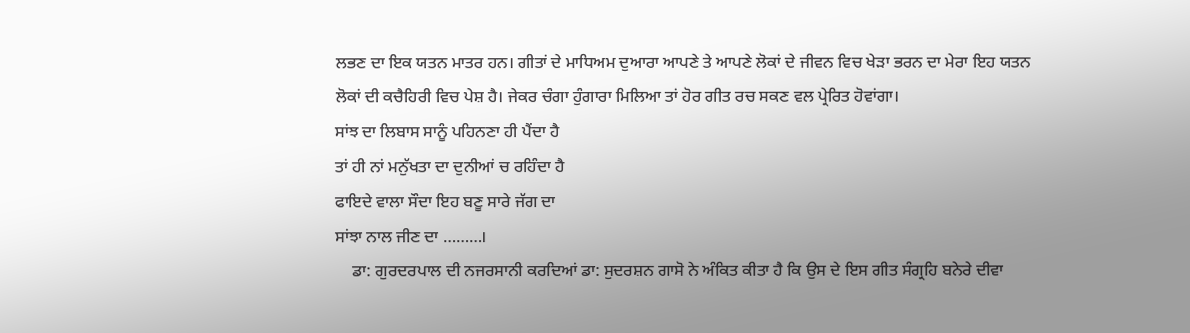ਲਭਣ ਦਾ ਇਕ ਯਤਨ ਮਾਤਰ ਹਨ। ਗੀਤਾਂ ਦੇ ਮਾਧਿਅਮ ਦੁਆਰਾ ਆਪਣੇ ਤੇ ਆਪਣੇ ਲੋਕਾਂ ਦੇ ਜੀਵਨ ਵਿਚ ਖੇੜਾ ਭਰਨ ਦਾ ਮੇਰਾ ਇਹ ਯਤਨ ਲੋਕਾਂ ਦੀ ਕਚੈਹਿਰੀ ਵਿਚ ਪੇਸ਼ ਹੈ। ਜੇਕਰ ਚੰਗਾ ਹੁੰਗਾਰਾ ਮਿਲਿਆ ਤਾਂ ਹੋਰ ਗੀਤ ਰਚ ਸਕਣ ਵਲ ਪ੍ਰੇਰਿਤ ਹੋਵਾਂਗਾ।
ਸਾਂਝ ਦਾ ਲਿਬਾਸ ਸਾਨੂੰ ਪਹਿਨਣਾ ਹੀ ਪੈਂਦਾ ਹੈ
ਤਾਂ ਹੀ ਨਾਂ ਮਨੁੱਖਤਾ ਦਾ ਦੁਨੀਆਂ ਚ ਰਹਿੰਦਾ ਹੈ
ਫਾਇਦੇ ਵਾਲਾ ਸੌਦਾ ਇਹ ਬਣੂ ਸਾਰੇ ਜੱਗ ਦਾ
ਸਾਂਝਾ ਨਾਲ ਜੀਣ ਦਾ ………।
    ਡਾ: ਗੁਰਦਰਪਾਲ ਦੀ ਨਜਰਸਾਨੀ ਕਰਦਿਆਂ ਡਾ: ਸੁਦਰਸ਼ਨ ਗਾਸੋ ਨੇ ਅੰਕਿਤ ਕੀਤਾ ਹੈ ਕਿ ਉਸ ਦੇ ਇਸ ਗੀਤ ਸੰਗ੍ਰਹਿ ਬਨੇਰੇ ਦੀਵਾ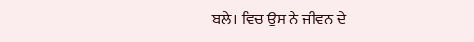ਬਲੇ। ਵਿਚ ਉਸ ਨੇ ਜੀਵਨ ਦੇ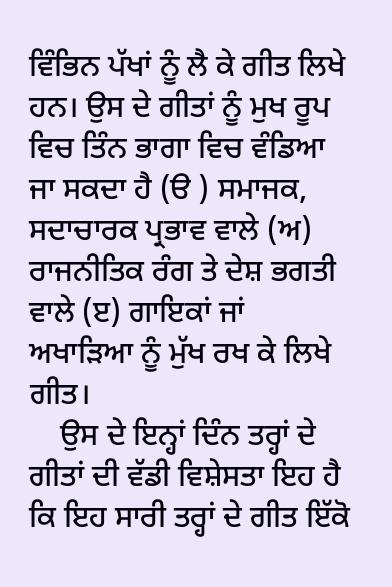ਵਿੰਭਿਨ ਪੱਖਾਂ ਨੂੰ ਲੈ ਕੇ ਗੀਤ ਲਿਖੇ ਹਨ। ਉਸ ਦੇ ਗੀਤਾਂ ਨੂੰ ਮੁਖ ਰੂਪ ਵਿਚ ਤਿੰਨ ਭਾਗਾ ਵਿਚ ਵੰਡਿਆ ਜਾ ਸਕਦਾ ਹੈ (ੳ ) ਸਮਾਜਕ, ਸਦਾਚਾਰਕ ਪ੍ਰਭਾਵ ਵਾਲੇ (ਅ) ਰਾਜਨੀਤਿਕ ਰੰਗ ਤੇ ਦੇਸ਼ ਭਗਤੀ ਵਾਲੇ (ੲ) ਗਾਇਕਾਂ ਜਾਂ ਅਖਾੜਿਆ ਨੂੰ ਮੁੱਖ ਰਖ ਕੇ ਲਿਖੇ ਗੀਤ।
    ਉਸ ਦੇ ਇਨ੍ਹਾਂ ਦਿੰਨ ਤਰ੍ਹਾਂ ਦੇ ਗੀਤਾਂ ਦੀ ਵੱਡੀ ਵਿਸ਼ੇਸਤਾ ਇਹ ਹੈ ਕਿ ਇਹ ਸਾਰੀ ਤਰ੍ਹਾਂ ਦੇ ਗੀਤ ਇੱਕੋ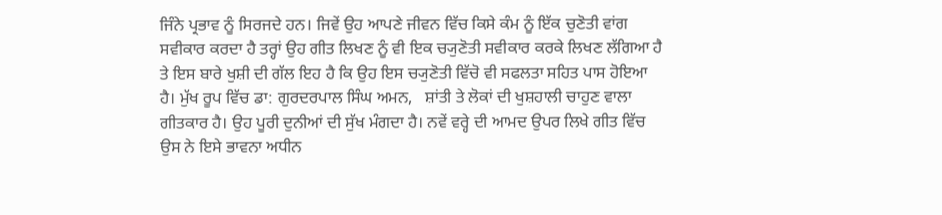ਜਿੰਨੇ ਪ੍ਰਭਾਵ ਨੂੰ ਸਿਰਜਦੇ ਹਨ। ਜਿਵੇਂ ਉਹ ਆਪਣੇ ਜੀਵਨ ਵਿੱਚ ਕਿਸੇ ਕੰਮ ਨੂੰ ਇੱਕ ਚੁਣੋਤੀ ਵਾਂਗ ਸਵੀਕਾਰ ਕਰਦਾ ਹੈ ਤਰ੍ਹਾਂ ਉਹ ਗੀਤ ਲਿਖਣ ਨੂੰ ਵੀ ਇਕ ਚ੍ਯੁਣੋਤੀ ਸਵੀਕਾਰ ਕਰਕੇ ਲਿਖਣ ਲੱਗਿਆ ਹੈ ਤੇ ਇਸ ਬਾਰੇ ਖੁਸ਼ੀ ਦੀ ਗੱਲ ਇਹ ਹੈ ਕਿ ਉਹ ਇਸ ਚ੍ਯੁਣੋਤੀ ਵਿੱਚੋ ਵੀ ਸਫਲਤਾ ਸਹਿਤ ਪਾਸ ਹੋਇਆ ਹੈ। ਮੁੱਖ ਰੂਪ ਵਿੱਚ ਡਾ: ਗੁਰਦਰਪਾਲ ਸਿੰਘ ਅਮਨ,   ਸ਼ਾਂਤੀ ਤੇ ਲੋਕਾਂ ਦੀ ਖੁਸ਼ਹਾਲੀ ਚਾਹੁਣ ਵਾਲਾ ਗੀਤਕਾਰ ਹੈ। ਉਹ ਪੂਰੀ ਦੁਨੀਆਂ ਦੀ ਸੁੱਖ ਮੰਗਦਾ ਹੈ। ਨਵੇਂ ਵਰ੍ਹੇ ਦੀ ਆਮਦ ਉਪਰ ਲਿਖੇ ਗੀਤ ਵਿੱਚ ਉਸ ਨੇ ਇਸੇ ਭਾਵਨਾ ਅਧੀਨ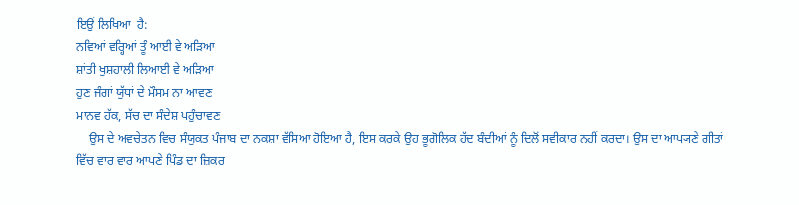ਇਉਂ ਲਿਖਿਆ  ਹੈ:
ਨਵਿਆਂ ਵਰ੍ਹਿਆਂ ਤੂੰ ਆਈ ਵੇ ਅੜਿਆ
ਸ਼ਾਂਤੀ ਖੁਸ਼ਹਾਲੀ ਲਿਆਈ ਵੇ ਅੜਿਆ
ਹੁਣ ਜੰਗਾਂ ਯੁੱਧਾਂ ਦੇ ਮੌਸਮ ਨਾ ਆਵਣ
ਮਾਨਵ ਹੱਕ, ਸੱਚ ਦਾ ਸੰਦੇਸ਼ ਪਹੁੰਚਾਵਣ
    ਉਸ ਦੇ ਅਵਚੇਤਨ ਵਿਚ ਸੰਯੁਕਤ ਪੰਜਾਬ ਦਾ ਨਕਸ਼ਾ ਵੱਸਿਆ ਹੋਇਆ ਹੈ, ਇਸ ਕਰਕੇ ਉਹ ਭੂਗੋਲਿਕ ਹੱਦ ਬੰਦੀਆਂ ਨੂੰ ਦਿਲੋਂ ਸਵੀਕਾਰ ਨਹੀਂ ਕਰਦਾ। ਉਸ ਦਾ ਆਪ੍ਯਣੇ ਗੀਤਾਂ ਵਿੱਚ ਵਾਰ ਵਾਰ ਆਪਣੇ ਪਿੰਡ ਦਾ ਜ਼ਿਕਰ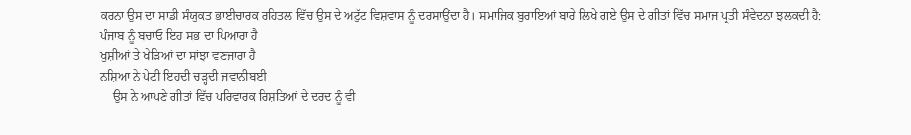ਕਰਨਾ ਉਸ ਦਾ ਸਾਡੀ ਸੰਯੁਕਤ ਭਾਈਚਾਰਕ ਰਹਿਤਲ ਵਿੱਚ ਉਸ ਦੇ ਅਟੁੱਟ ਵਿਸ਼ਵਾਸ ਨੂੰ ਦਰਸਾਉਂਦਾ ਹੈ। ਸਮਾਜਿਕ ਬੁਰਾਇਆਂ ਬਾਰੇ ਲਿਖੇ ਗਏ ਉਸ ਦੇ ਗੀਤਾਂ ਵਿੱਚ ਸਮਾਜ ਪ੍ਰਤੀ ਸੰਵੇਦਨਾ ਝਲਕਦੀ ਹੈ:
ਪੰਜਾਬ ਨੂੰ ਬਚਾਓ ਇਹ ਸਭ ਦਾ ਪਿਆਰਾ ਹੈ
ਖੁਸ਼ੀਆਂ ਤੇ ਖੇੜਿਆਂ ਦਾ ਸਾਂਝਾ ਵਣਜਾਰਾ ਹੈ
ਨਸ਼ਿਆ ਨੇ ਪੇਟੀ ਇਹਦੀ ਚੜ੍ਹਦੀ ਜਵਾਨੀਬਈ
    ਉਸ ਨੇ ਆਪਣੇ ਗੀਤਾਂ ਵਿੱਚ ਪਰਿਵਾਰਕ ਰਿਸ਼ਤਿਆਂ ਦੇ ਦਰਦ ਨੂੰ ਵੀ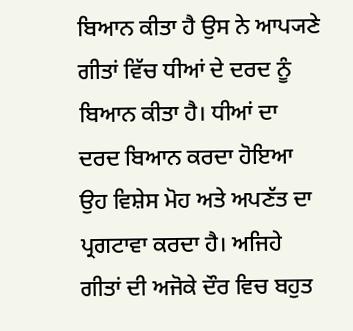ਬਿਆਨ ਕੀਤਾ ਹੈ ਉਸ ਨੇ ਆਪ੍ਯਣੇ ਗੀਤਾਂ ਵਿੱਚ ਧੀਆਂ ਦੇ ਦਰਦ ਨੂੰ ਬਿਆਨ ਕੀਤਾ ਹੈ। ਧੀਆਂ ਦਾ ਦਰਦ ਬਿਆਨ ਕਰਦਾ ਹੋਇਆ ਉਹ ਵਿਸ਼ੇਸ ਮੋਹ ਅਤੇ ਅਪਣੱਤ ਦਾ ਪ੍ਰਗਟਾਵਾ ਕਰਦਾ ਹੈ। ਅਜਿਹੇ ਗੀਤਾਂ ਦੀ ਅਜੋਕੇ ਦੌਰ ਵਿਚ ਬਹੁਤ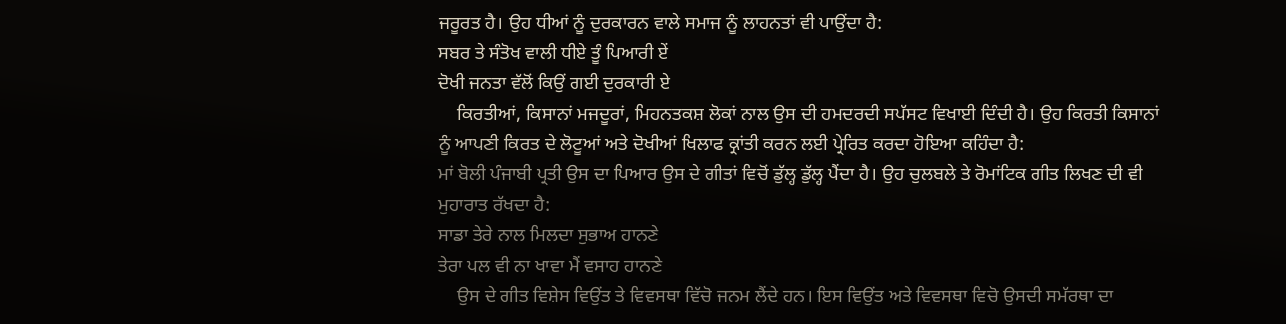ਜਰੂਰਤ ਹੈ। ਉਹ ਧੀਆਂ ਨੂੰ ਦੁਰਕਾਰਨ ਵਾਲੇ ਸਮਾਜ ਨੂੰ ਲਾਹਨਤਾਂ ਵੀ ਪਾਉਂਦਾ ਹੈ:
ਸਬਰ ਤੇ ਸੰਤੋਖ ਵਾਲੀ ਧੀਏ ਤੂੰ ਪਿਆਰੀ ਏਂ
ਦੋਖੀ ਜਨਤਾ ਵੱਲੋਂ ਕਿਉਂ ਗਈ ਦੁਰਕਾਰੀ ਏ
    ਕਿਰਤੀਆਂ, ਕਿਸਾਨਾਂ ਮਜਦੂਰਾਂ, ਮਿਹਨਤਕਸ਼ ਲੋਕਾਂ ਨਾਲ ਉਸ ਦੀ ਹਮਦਰਦੀ ਸਪੱਸਟ ਵਿਖਾਈ ਦਿੰਦੀ ਹੈ। ਉਹ ਕਿਰਤੀ ਕਿਸਾਨਾਂ ਨੂੰ ਆਪਣੀ ਕਿਰਤ ਦੇ ਲੋਟੂਆਂ ਅਤੇ ਦੋਖੀਆਂ ਖਿਲਾਫ ਕ੍ਰਾਂਤੀ ਕਰਨ ਲਈ ਪ੍ਰੇਰਿਤ ਕਰਦਾ ਹੋਇਆ ਕਹਿੰਦਾ ਹੈ:
ਮਾਂ ਬੋਲੀ ਪੰਜਾਬੀ ਪ੍ਰਤੀ ਉਸ ਦਾ ਪਿਆਰ ਉਸ ਦੇ ਗੀਤਾਂ ਵਿਚੋਂ ਡੁੱਲ੍ਹ ਡੁੱਲ੍ਹ ਪੈਂਦਾ ਹੈ। ਉਹ ਚੁਲਬਲੇ ਤੇ ਰੋਮਾਂਟਿਕ ਗੀਤ ਲਿਖਣ ਦੀ ਵੀ ਮੁਹਾਰਾਤ ਰੱਖਦਾ ਹੈ:
ਸਾਡਾ ਤੇਰੇ ਨਾਲ ਮਿਲਦਾ ਸੁਭਾਅ ਹਾਨਣੇ
ਤੇਰਾ ਪਲ ਵੀ ਨਾ ਖਾਵਾ ਮੈਂ ਵਸਾਹ ਹਾਨਣੇ
    ਉਸ ਦੇ ਗੀਤ ਵਿਸ਼ੇਸ ਵਿਉਂਤ ਤੇ ਵਿਵਸਥਾ ਵਿੱਚੋ ਜਨਮ ਲੈਂਦੇ ਹਨ। ਇਸ ਵਿਉਂਤ ਅਤੇ ਵਿਵਸਥਾ ਵਿਚੋ ਉਸਦੀ ਸਮੱਰਥਾ ਦਾ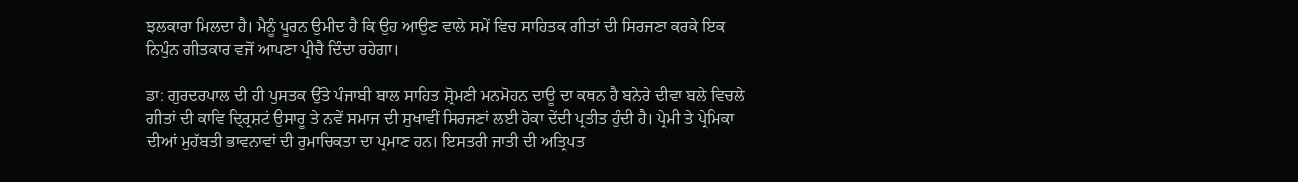ਝਲਕਾਰਾ ਮਿਲਦਾ ਹੈ। ਮੈਨੂੰ ਪੂਰਨ ਉਮੀਦ ਹੈ ਕਿ ਉਹ ਆਉਣ ਵਾਲੇ ਸਮੇਂ ਵਿਚ ਸਾਹਿਤਕ ਗੀਤਾਂ ਦੀ ਸਿਰਜਣਾ ਕਰਕੇ ਇਕ ਨਿਪੁੰਨ ਗੀਤਕਾਰ ਵਜੋਂ ਆਪਣਾ ਪ੍ਰੀਚੈ ਦਿੰਦਾ ਰਹੇਗਾ।

ਡਾ: ਗੁਰਦਰਪਾਲ ਦੀ ਹੀ ਪੁਸਤਕ ਉੱਤੇ ਪੰਜਾਬੀ ਬਾਲ ਸਾਹਿਤ ਸ਼੍ਰੋਮਣੀ ਮਨਮੋਹਨ ਦਾਊ ਦਾ ਕਥਨ ਹੈ ਬਨੇਰੇ ਦੀਵਾ ਬਲੇ ਵਿਚਲੇ ਗੀਤਾਂ ਦੀ ਕਾਵਿ ਦ੍ਰ੍ਰਿਸ਼ਟਂ ਉਸਾਰੂ ਤੇ ਨਵੇਂ ਸਮਾਜ ਦੀ ਸੁਖਾਵੀਂ ਸਿਰਜਣਾਂ ਲਈ ਹੋਕਾ ਦੇਂਦੀ ਪ੍ਰਤੀਤ ਹੁੰਦੀ ਹੈ। ਪ੍ਰੇਮੀ ਤੇ ਪ੍ਰੇਮਿਕਾ ਦੀਆਂ ਮੁਹੱਬਤੀ ਭਾਵਨਾਵਾਂ ਦੀ ਰੁਮਾਚਿਕਤਾ ਦਾ ਪ੍ਰਮਾਣ ਹਨ। ਇਸਤਰੀ ਜਾਤੀ ਦੀ ਅਤ੍ਰਿਪਤ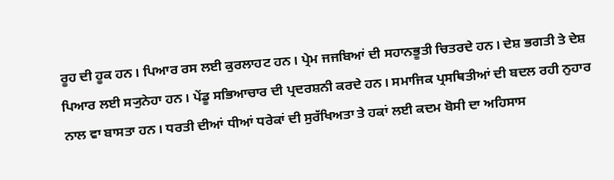ਰੂਹ ਦੀ ਹੂਕ ਹਨ। ਪਿਆਰ ਰਸ ਲਈ ਕੁਰਲਾਹਟ ਹਨ। ਪ੍ਰੇਮ ਜਜਬਿਆਂ ਦੀ ਸਹਾਨਭੂਤੀ ਚਿਤਰਦੇ ਹਨ। ਦੇਸ਼ ਭਗਤੀ ਤੇ ਦੇਸ਼ ਪਿਆਰ ਲਈ ਸ੍ਯੁਨੇਹਾ ਹਨ। ਪੇਂਡੂ ਸਭਿਆਚਾਰ ਦੀ ਪ੍ਰਦਰਸ਼ਨੀ ਕਰਦੇ ਹਨ। ਸਮਾਜਿਕ ਪ੍ਰਸਥਿਤੀਆਂ ਦੀ ਬਦਲ ਰਹੀ ਨੁਹਾਰ ਨਾਲ ਵਾ ਬਾਸਤਾ ਹਨ। ਧਰਤੀ ਦੀਆਂ ਧੀਆਂ ਧਰੇਕਾਂ ਦੀ ਸੁਰੱਖਿਅਤਾ ਤੇ ਹਕਾਂ ਲਈ ਕਦਮ ਬੋਸੀ ਦਾ ਅਹਿਸਾਸ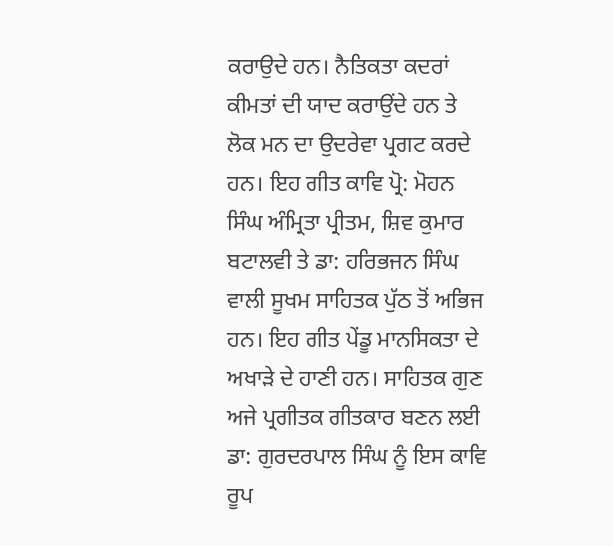ਕਰਾਉਦੇ ਹਨ। ਨੈਤਿਕਤਾ ਕਦਰਾਂ ਕੀਮਤਾਂ ਦੀ ਯਾਦ ਕਰਾਉਂਦੇ ਹਨ ਤੇ ਲੋਕ ਮਨ ਦਾ ਉਦਰੇਵਾ ਪ੍ਰਗਟ ਕਰਦੇ ਹਨ। ਇਹ ਗੀਤ ਕਾਵਿ ਪ੍ਰੋ: ਮੋਹਨ ਸਿੰਘ ਅੰਮ੍ਰਿਤਾ ਪ੍ਰੀਤਮ, ਸ਼ਿਵ ਕੁਮਾਰ ਬਟਾਲਵੀ ਤੇ ਡਾ: ਹਰਿਭਜਨ ਸਿੰਘ ਵਾਲੀ ਸੂਖਮ ਸਾਹਿਤਕ ਪੁੱਠ ਤੋਂ ਅਭਿਜ ਹਨ। ਇਹ ਗੀਤ ਪੇਂਡੂ ਮਾਨਸਿਕਤਾ ਦੇ ਅਖਾੜੇ ਦੇ ਹਾਣੀ ਹਨ। ਸਾਹਿਤਕ ਗੁਣ ਅਜੇ ਪ੍ਰਗੀਤਕ ਗੀਤਕਾਰ ਬਣਨ ਲਈ ਡਾ: ਗੁਰਦਰਪਾਲ ਸਿੰਘ ਨੂੰ ਇਸ ਕਾਵਿ ਰੂਪ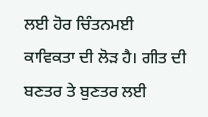ਲਈ ਹੋਰ ਚਿੰਤਨਮਈ ਕਾਵਿਕਤਾ ਦੀ ਲੋੜ ਹੈ। ਗੀਤ ਦੀ ਬਣਤਰ ਤੇ ਬੁਣਤਰ ਲਈ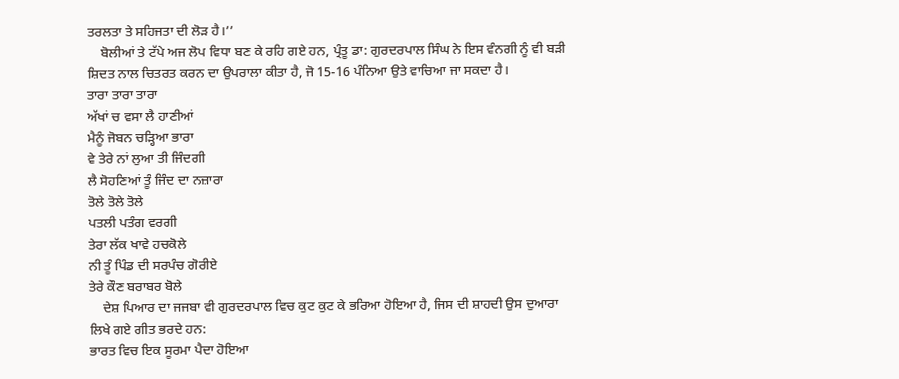ਤਰਲਤਾ ਤੇ ਸਹਿਜਤਾ ਦੀ ਲੋੜ ਹੈ।’’
    ਬੋਲੀਆਂ ਤੇ ਟੱਪੇ ਅਜ ਲੋਪ ਵਿਧਾ ਬਣ ਕੇ ਰਹਿ ਗਏ ਹਨ, ਪ੍ਰੰਤੂ ਡਾ: ਗੁਰਦਰਪਾਲ ਸਿੰਘ ਨੇ ਇਸ ਵੰਨਗੀ ਨੂੰ ਵੀ ਬੜੀ ਸ਼ਿਦਤ ਨਾਲ ਚਿਤਰਤ ਕਰਨ ਦਾ ਉਪਰਾਲਾ ਕੀਤਾ ਹੈ, ਜੋ 15-16 ਪੰਨਿਆ ਉਤੇ ਵਾਚਿਆ ਜਾ ਸਕਦਾ ਹੈ।
ਤਾਰਾ ਤਾਰਾ ਤਾਰਾ
ਅੱਖਾਂ ਚ ਵਸਾ ਲੈ ਹਾਣੀਆਂ
ਮੈਨੂੰ ਜੋਬਨ ਚੜ੍ਹਿਆ ਭਾਰਾ
ਵੇ ਤੇਰੇ ਨਾਂ ਲੁਆ ਤੀ ਜਿੰਦਗੀ
ਲੈ ਸੋਹਣਿਆਂ ਤੂੰ ਜਿੰਦ ਦਾ ਨਜ਼ਾਰਾ
ਤੋਲੇ ਤੋਲੇ ਤੋਲੇ
ਪਤਲੀ ਪਤੰਗ ਵਰਗੀ
ਤੇਰਾ ਲੱਕ ਖਾਵੇ ਹਚਕੋਲੇ
ਨੀ ਤੂੰ ਪਿੰਡ ਦੀ ਸਰਪੰਚ ਗੋਰੀਏ
ਤੇਰੇ ਕੌਣ ਬਰਾਬਰ ਬੋਲੇ
    ਦੇਸ਼ ਪਿਆਰ ਦਾ ਜਜਬਾ ਵੀ ਗੁਰਦਰਪਾਲ ਵਿਚ ਕੁਟ ਕੁਟ ਕੇ ਭਰਿਆ ਹੋਇਆ ਹੈ, ਜਿਸ ਦੀ ਸ਼ਾਹਦੀ ਉਸ ਦੁਆਰਾ ਲਿਖੇ ਗਏ ਗੀਤ ਭਰਦੇ ਹਨ:
ਭਾਰਤ ਵਿਚ ਇਕ ਸੂਰਮਾ ਪੈਦਾ ਹੋਇਆ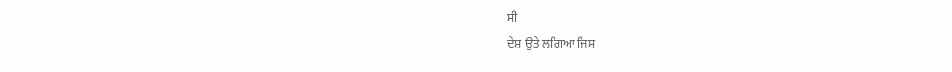ਸੀ
ਦੇਸ਼ ਉਤੇ ਲਗਿਆ ਜਿਸ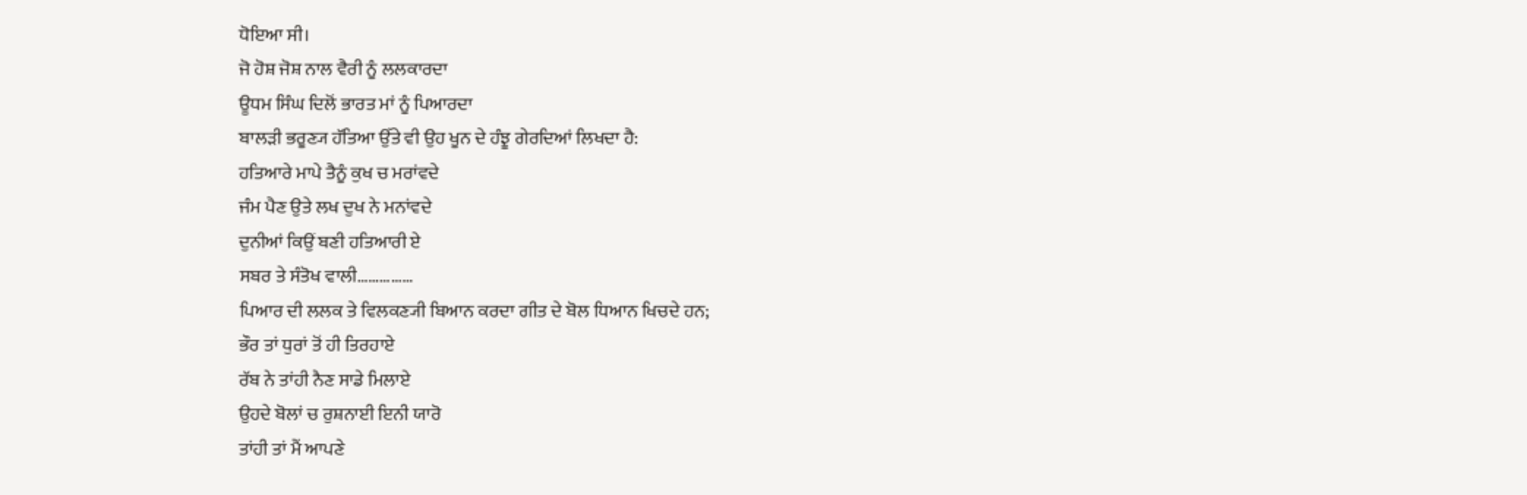ਧੋਇਆ ਸੀ।
ਜੋ ਹੋਸ਼ ਜੋਸ਼ ਨਾਲ ਵੈਰੀ ਨੂੰ ਲਲਕਾਰਦਾ
ਊਧਮ ਸਿੰਘ ਦਿਲੋਂ ਭਾਰਤ ਮਾਂ ਨੂੰ ਪਿਆਰਦਾ
ਬਾਲੜੀ ਭਰੂਣ੍ਯ ਹੱਤਿਆ ਉੱਤੇ ਵੀ ਉਹ ਖੂਨ ਦੇ ਹੰਝੂ ਗੇਰਦਿਆਂ ਲਿਖਦਾ ਹੈ:
ਹਤਿਆਰੇ ਮਾਪੇ ਤੈਨੂੰ ਕੁਖ ਚ ਮਰਾਂਵਦੇ
ਜੰਮ ਪੈਣ ਉਤੇ ਲਖ ਦੁਖ ਨੇ ਮਨਾਂਵਦੇ
ਦੁਨੀਆਂ ਕਿਉਂ ਬਣੀ ਹਤਿਆਰੀ ਏ
ਸਬਰ ਤੇ ਸੰਤੋਖ ਵਾਲੀ……………
ਪਿਆਰ ਦੀ ਲਲਕ ਤੇ ਵਿਲਕਣ੍ਯੀ ਬਿਆਨ ਕਰਦਾ ਗੀਤ ਦੇ ਬੋਲ ਧਿਆਨ ਖਿਚਦੇ ਹਨ;
ਭੌਰ ਤਾਂ ਧੁਰਾਂ ਤੋਂ ਹੀ ਤਿਰਹਾਏ
ਰੱਬ ਨੇ ਤਾਂਹੀ ਨੈਣ ਸਾਡੇ ਮਿਲਾਏ
ਉਹਦੇ ਬੋਲਾਂ ਚ ਰੁਸ਼ਨਾਈ ਇਨੀ ਯਾਰੋ
ਤਾਂਹੀ ਤਾਂ ਮੈਂ ਆਪਣੇ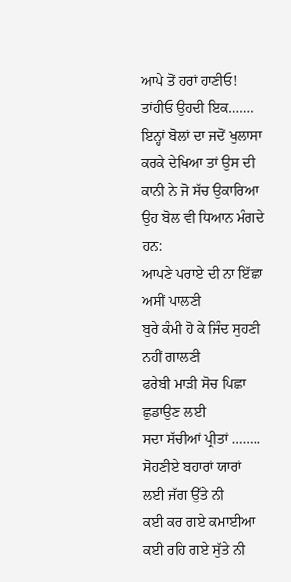ਆਪੇ ਤੋਂ ਹਰਾਂ ਹਾਣੀਓ!
ਤਾਂਹੀਓ ਉਹਦੀ ਇਕ…….
ਇਨ੍ਹਾਂ ਬੋਲਾਂ ਦਾ ਜਦੋਂ ਖੁਲਾਸਾ ਕਰਕੇ ਦੇਖਿਆ ਤਾਂ ਉਸ ਦੀ ਕਾਨੀ ਨੇ ਜੋ ਸੱਚ ਉਕਾਰਿਆ ਉਹ ਬੋਲ ਵੀ ਧਿਆਨ ਮੰਗਦੇ ਹਨ:
ਆਪਣੇ ਪਰਾਏ ਦੀ ਨਾ ਇੱਛਾ ਅਸੀਂ ਪਾਲਣੀ
ਬੁਰੇ ਕੰਮੀ ਹੋ ਕੇ ਜਿੰਦ ਸੁਹਣੀ ਨਹੀਂ ਗਾਲਣੀ
ਫਰੇਬੀ ਮਾੜੀ ਸੋਚ ਪਿਛਾ ਛੁਡਾਉਣ ਲਈ
ਸਦਾ ਸੱਚੀਆਂ ਪ੍ਰੀਤਾਂ ……..
ਸੋਹਣੀਏ ਬਹਾਰਾਂ ਯਾਰਾਂ ਲਈ ਜੱਗ ਉੱਤੇ ਨੀ
ਕਈ ਕਰ ਗਏ ਕਮਾਈਆ ਕਈ ਰਹਿ ਗਏ ਸੁੱਤੇ ਨੀ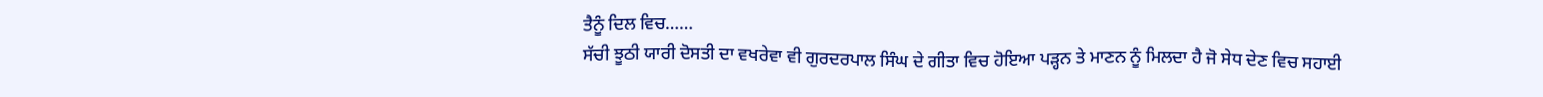ਤੈਨੂੰ ਦਿਲ ਵਿਚ……
ਸੱਚੀ ਝੂਠੀ ਯਾਰੀ ਦੋਸਤੀ ਦਾ ਵਖਰੇਵਾ ਵੀ ਗੁਰਦਰਪਾਲ ਸਿੰਘ ਦੇ ਗੀਤਾ ਵਿਚ ਹੋਇਆ ਪੜ੍ਹਨ ਤੇ ਮਾਣਨ ਨੂੰ ਮਿਲਦਾ ਹੈ ਜੋ ਸੇਧ ਦੇਣ ਵਿਚ ਸਹਾਈ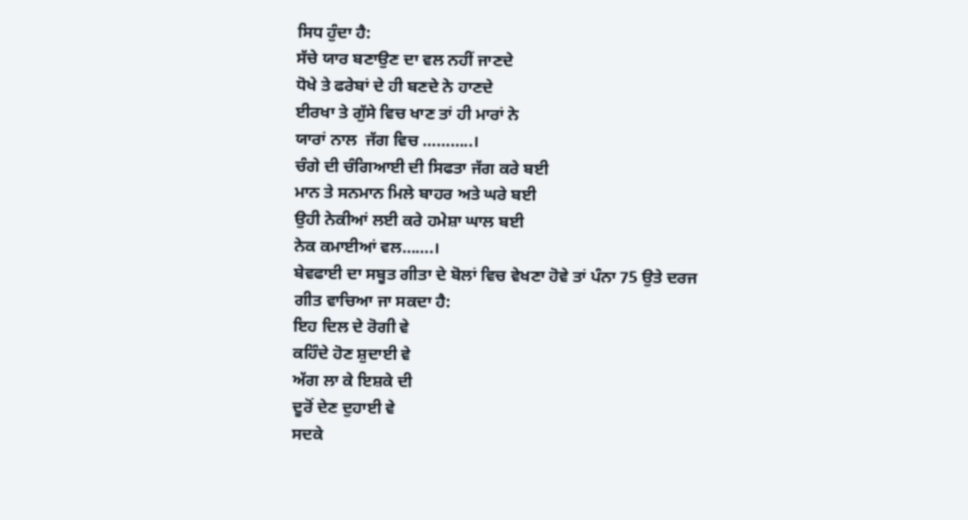ਸਿਧ ਹੁੰਦਾ ਹੈ:
ਸੱਚੇ ਯਾਰ ਬਣਾਉਣ ਦਾ ਵਲ ਨਹੀਂ ਜਾਣਦੇ
ਧੋਖੇ ਤੇ ਫਰੇਬਾਂ ਦੇ ਹੀ ਬਣਦੇ ਨੇ ਹਾਣਦੇ
ਈਰਖਾ ਤੇ ਗੁੱਸੇ ਵਿਚ ਖਾਣ ਤਾਂ ਹੀ ਮਾਰਾਂ ਨੇ
ਯਾਰਾਂ ਨਾਲ  ਜੱਗ ਵਿਚ ………..।
ਚੰਗੇ ਦੀ ਚੰਗਿਆਈ ਦੀ ਸਿਫਤਾ ਜੱਗ ਕਰੇ ਬਈ
ਮਾਨ ਤੇ ਸਨਮਾਨ ਮਿਲੇ ਬਾਹਰ ਅਤੇ ਘਰੇ ਬਈ
ਉਹੀ ਨੇਕੀਆਂ ਲਈ ਕਰੇ ਹਮੇਸ਼ਾ ਘਾਲ ਬਈ
ਨੇਕ ਕਮਾਈਆਂ ਵਲ…….।
ਬੇਵਫਾਈ ਦਾ ਸਬੂਤ ਗੀਤਾ ਦੇ ਬੋਲਾਂ ਵਿਚ ਵੇਖਣਾ ਹੋਵੇ ਤਾਂ ਪੰਨਾ 75 ਉਤੇ ਦਰਜ ਗੀਤ ਵਾਚਿਆ ਜਾ ਸਕਦਾ ਹੈ:
ਇਹ ਦਿਲ ਦੇ ਰੋਗੀ ਵੇ
ਕਹਿੰਦੇ ਹੋਣ ਸ਼ੁਦਾਈ ਵੇ
ਅੱਗ ਲਾ ਕੇ ਇਸ਼ਕੇ ਦੀ
ਦੂਰੋਂ ਦੇਣ ਦੁਹਾਈ ਵੇ
ਸਦਕੇ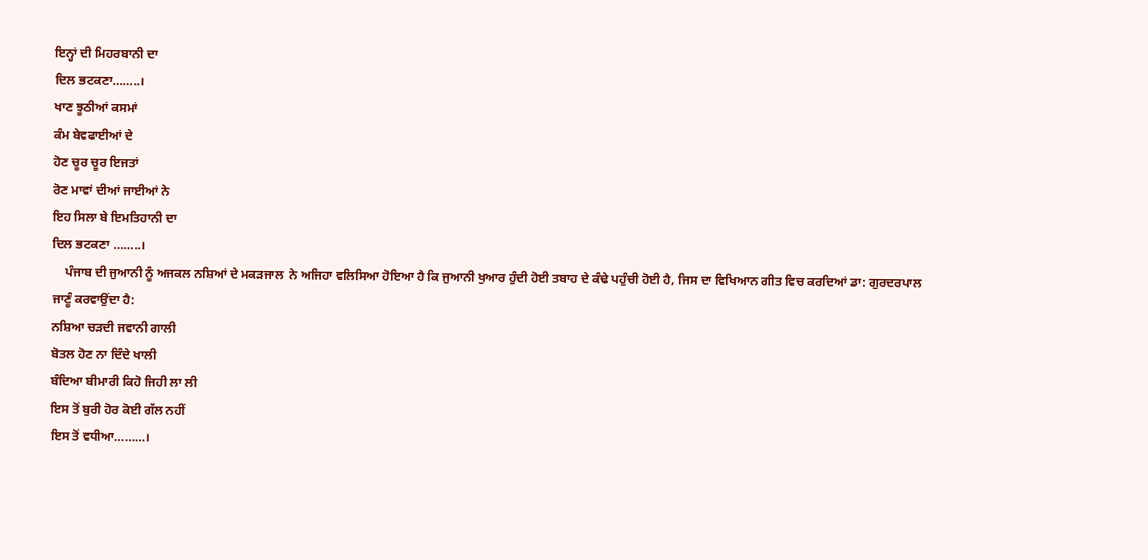ਇਨ੍ਹਾਂ ਦੀ ਮਿਹਰਬਾਨੀ ਦਾ
ਦਿਲ ਭਟਕਣਾ……..।
ਖਾਣ ਝੂਠੀਆਂ ਕਸਮਾਂ
ਕੰਮ ਬੇਵਫਾਈਆਂ ਦੇ
ਹੋਣ ਚੂਰ ਚੂਰ ਇਜਤਾਂ
ਰੋਣ ਮਾਵਾਂ ਦੀਆਂ ਜਾਈਆਂ ਨੇ
ਇਹ ਸਿਲਾ ਬੇ ਇਮਤਿਹਾਨੀ ਦਾ
ਦਿਲ ਭਟਕਣਾ ……..।
    ਪੰਜਾਬ ਦੀ ਜੁਆਨੀ ਨੂੰ ਅਜਕਲ ਨਸ਼ਿਆਂ ਦੇ ਮਕੜਜਾਲ  ਨੇ ਅਜਿਹਾ ਵਲਿਸਿਆ ਹੋਇਆ ਹੈ ਕਿ ਜੁਆਨੀ ਖੁਆਰ ਹੁੰਦੀ ਹੋਈ ਤਬਾਹ ਦੇ ਕੰਢੇ ਪਹੁੰਚੀ ਹੋਈ ਹੈ, ਜਿਸ ਦਾ ਵਿਖਿਆਨ ਗੀਤ ਵਿਚ ਕਰਦਿਆਂ ਡਾ: ਗੁਰਦਰਪਾਲ ਜਾਣੂੰ ਕਰਵਾਉਂਦਾ ਹੈ:
ਨਸ਼ਿਆ ਚੜਦੀ ਜਵਾਨੀ ਗਾਲੀ
ਬੋਤਲ ਹੋਣ ਨਾ ਦਿੰਦੇ ਖਾਲੀ
ਬੰਦਿਆ ਬੀਮਾਰੀ ਕਿਹੋ ਜਿਹੀ ਲਾ ਲੀ
ਇਸ ਤੋਂ ਬੁਰੀ ਹੋਰ ਕੋਈ ਗੱਲ ਨਹੀਂ
ਇਸ ਤੋਂ ਵਧੀਆ………।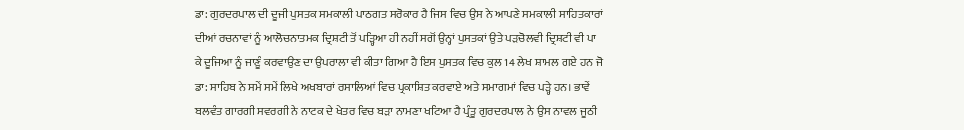ਡਾ: ਗੁਰਦਰਪਾਲ ਦੀ ਦੂਜੀ ਪੁਸਤਕ ਸਮਕਾਲੀ ਪਾਠਗਤ ਸਰੋਕਾਰ ਹੈ ਜਿਸ ਵਿਚ ਉਸ ਨੇ ਆਪਣੇ ਸਮਕਾਲੀ ਸਾਹਿਤਕਾਰਾਂ ਦੀਆਂ ਰਚਨਾਵਾਂ ਨੂੰ ਆਲੋਚਨਾਤਮਕ ਦ੍ਰਿਸ਼ਟੀ ਤੋਂ ਪੜ੍ਹਿਆ ਹੀ ਨਹੀਂ ਸਗੋਂ ਉਨ੍ਹਾਂ ਪੁਸਤਕਾਂ ਉਤੇ ਪੜਚੋਲਵੀ ਦ੍ਰਿਸ਼ਟੀ ਵੀ ਪਾ ਕੇ ਦੂਜਿਆ ਨੂੰ ਜਾਣੂੰ ਕਰਵਾਉਣ ਦਾ ਉਪਰਾਲਾ ਵੀ ਕੀਤਾ ਗਿਆ ਹੈ ਇਸ ਪੁਸਤਕ ਵਿਚ ਕੁਲ 14 ਲੇਖ ਸ਼ਾਮਲ ਗਏ ਹਨ ਜੋ ਡਾ: ਸਾਹਿਬ ਨੇ ਸਮੇਂ ਸਮੇਂ ਲਿਖੇ ਅਖਬਾਰਾਂ ਰਸਾਲਿਆਂ ਵਿਚ ਪ੍ਰਕਾਸ਼ਿਤ ਕਰਵਾਏ ਅਤੇ ਸਮਾਗਮਾਂ ਵਿਚ ਪੜ੍ਹੇ ਹਨ। ਭਾਵੇਂ ਬਲਵੰਤ ਗਾਰਗੀ ਸਵਰਗੀ ਨੇ ਨਾਟਕ ਦੇ ਖੇਤਰ ਵਿਚ ਬੜਾ ਨਾਮਣਾ ਖਟਿਆ ਹੈ ਪ੍ਰੰਤੂ ਗੁਰਦਰਪਾਲ ਨੇ ਉਸ ਨਾਵਲ ਜੂਠੀ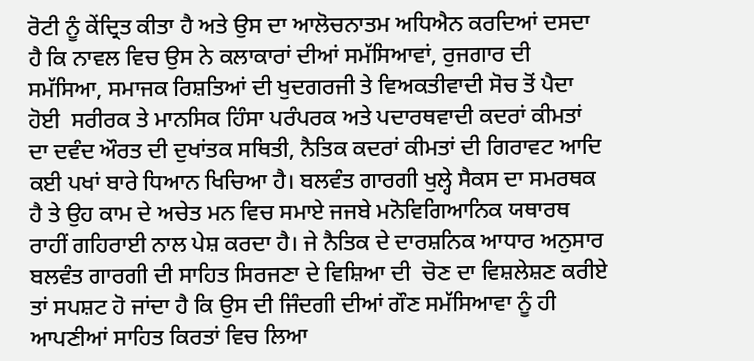ਰੋਟੀ ਨੂੰ ਕੇਂਦ੍ਰਿਤ ਕੀਤਾ ਹੈ ਅਤੇ ਉਸ ਦਾ ਆਲੋਚਨਾਤਮ ਅਧਿਐਨ ਕਰਦਿਆਂ ਦਸਦਾ ਹੈ ਕਿ ਨਾਵਲ ਵਿਚ ਉਸ ਨੇ ਕਲਾਕਾਰਾਂ ਦੀਆਂ ਸਮੱਸਿਆਵਾਂ, ਰੁਜਗਾਰ ਦੀ ਸਮੱਸਿਆ, ਸਮਾਜਕ ਰਿਸ਼ਤਿਆਂ ਦੀ ਖੁਦਗਰਜੀ ਤੇ ਵਿਅਕਤੀਵਾਦੀ ਸੋਚ ਤੋਂ ਪੈਦਾ ਹੋਈ  ਸਰੀਰਕ ਤੇ ਮਾਨਸਿਕ ਹਿੰਸਾ ਪਰੰਪਰਕ ਅਤੇ ਪਦਾਰਥਵਾਦੀ ਕਦਰਾਂ ਕੀਮਤਾਂ ਦਾ ਦਵੰਦ ਔਰਤ ਦੀ ਦੁਖਾਂਤਕ ਸਥਿਤੀ, ਨੈਤਿਕ ਕਦਰਾਂ ਕੀਮਤਾਂ ਦੀ ਗਿਰਾਵਟ ਆਦਿ ਕਈ ਪਖਾਂ ਬਾਰੇ ਧਿਆਨ ਖਿਚਿਆ ਹੈ। ਬਲਵੰਤ ਗਾਰਗੀ ਖੁਲ੍ਹੇ ਸੈਕਸ ਦਾ ਸਮਰਥਕ ਹੈ ਤੇ ਉਹ ਕਾਮ ਦੇ ਅਚੇਤ ਮਨ ਵਿਚ ਸਮਾਏ ਜਜਬੇ ਮਨੋਵਿਗਿਆਨਿਕ ਯਥਾਰਥ ਰਾਹੀਂ ਗਹਿਰਾਈ ਨਾਲ ਪੇਸ਼ ਕਰਦਾ ਹੈ। ਜੇ ਨੈਤਿਕ ਦੇ ਦਾਰਸ਼ਨਿਕ ਆਧਾਰ ਅਨੁਸਾਰ ਬਲਵੰਤ ਗਾਰਗੀ ਦੀ ਸਾਹਿਤ ਸਿਰਜਣਾ ਦੇ ਵਿਸ਼ਿਆ ਦੀ  ਚੋਣ ਦਾ ਵਿਸ਼ਲੇਸ਼ਣ ਕਰੀਏ ਤਾਂ ਸਪਸ਼ਟ ਹੋ ਜਾਂਦਾ ਹੈ ਕਿ ਉਸ ਦੀ ਜਿੰਦਗੀ ਦੀਆਂ ਗੌਣ ਸਮੱਸਿਆਵਾ ਨੂੰ ਹੀ ਆਪਣੀਆਂ ਸਾਹਿਤ ਕਿਰਤਾਂ ਵਿਚ ਲਿਆ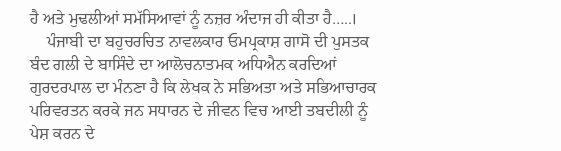ਹੈ ਅਤੇ ਮੁਢਲੀਆਂ ਸਮੱਸਿਆਵਾਂ ਨੂੰ ਨਜ਼ਰ ਅੰਦਾਜ ਹੀ ਕੀਤਾ ਹੈ…..।
    ਪੰਜਾਬੀ ਦਾ ਬਹੁਚਰਚਿਤ ਨਾਵਲਕਾਰ ਓਮਪ੍ਰਕਾਸ਼ ਗਾਸੋ ਦੀ ਪੁਸਤਕ ਬੰਦ ਗਲੀ ਦੇ ਬਾਸਿੰਦੇ ਦਾ ਆਲੋਚਨਾਤਮਕ ਅਧਿਐਨ ਕਰਦਿਆਂ ਗੁਰਦਰਪਾਲ ਦਾ ਮੰਨਣਾ ਹੈ ਕਿ ਲੇਖਕ ਨੇ ਸਭਿਅਤਾ ਅਤੇ ਸਭਿਆਚਾਰਕ ਪਰਿਵਰਤਨ ਕਰਕੇ ਜਨ ਸਧਾਰਨ ਦੇ ਜੀਵਨ ਵਿਚ ਆਈ ਤਬਦੀਲੀ ਨੂੰ ਪੇਸ਼ ਕਰਨ ਦੇ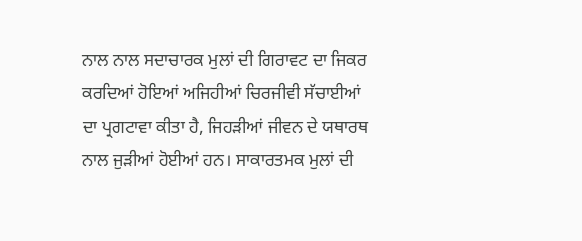ਨਾਲ ਨਾਲ ਸਦਾਚਾਰਕ ਮੁਲਾਂ ਦੀ ਗਿਰਾਵਟ ਦਾ ਜਿਕਰ ਕਰਦਿਆਂ ਹੋਇਆਂ ਅਜਿਹੀਆਂ ਚਿਰਜੀਵੀ ਸੱਚਾਈਆਂ ਦਾ ਪ੍ਰਗਟਾਵਾ ਕੀਤਾ ਹੈ, ਜਿਹੜੀਆਂ ਜੀਵਨ ਦੇ ਯਥਾਰਥ ਨਾਲ ਜੁੜੀਆਂ ਹੋਈਆਂ ਹਨ। ਸਾਕਾਰਤਮਕ ਮੁਲਾਂ ਦੀ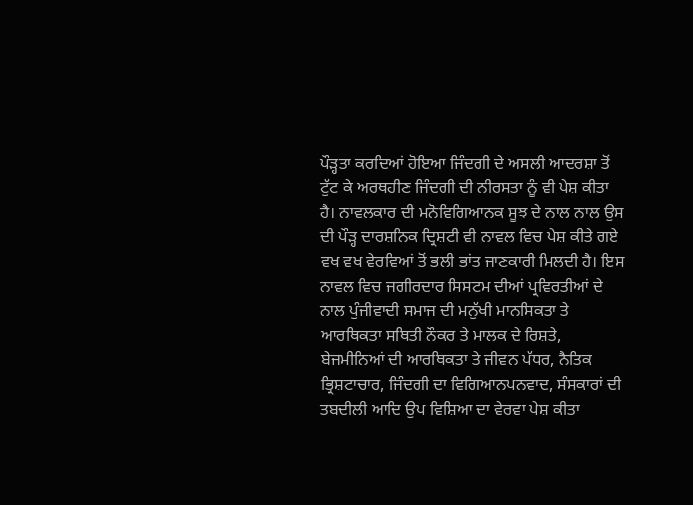ਪੌੜ੍ਹਤਾ ਕਰਦਿਆਂ ਹੋਇਆ ਜਿੰਦਗੀ ਦੇ ਅਸਲੀ ਆਦਰਸ਼ਾ ਤੋਂ ਟੁੱਟ ਕੇ ਅਰਥਹੀਣ ਜਿੰਦਗੀ ਦੀ ਨੀਰਸਤਾ ਨੂੰ ਵੀ ਪੇਸ਼ ਕੀਤਾ ਹੈ। ਨਾਵਲਕਾਰ ਦੀ ਮਨੋਵਿਗਿਆਨਕ ਸੂਝ ਦੇ ਨਾਲ ਨਾਲ ਉਸ ਦੀ ਪੌੜ੍ਹ ਦਾਰਸ਼ਨਿਕ ਦ੍ਰਿਸ਼ਟੀ ਵੀ ਨਾਵਲ ਵਿਚ ਪੇਸ਼ ਕੀਤੇ ਗਏ ਵਖ ਵਖ ਵੇਰਵਿਆਂ ਤੋਂ ਭਲੀ ਭਾਂਤ ਜਾਣਕਾਰੀ ਮਿਲਦੀ ਹੈ। ਇਸ ਨਾਵਲ ਵਿਚ ਜਗੀਰਦਾਰ ਸਿਸਟਮ ਦੀਆਂ ਪ੍ਰਵਿਰਤੀਆਂ ਦੇ ਨਾਲ ਪੁੰਜੀਵਾਦੀ ਸਮਾਜ ਦੀ ਮਨੁੱਖੀ ਮਾਨਸਿਕਤਾ ਤੇ ਆਰਥਿਕਤਾ ਸਥਿਤੀ ਨੌਕਰ ਤੇ ਮਾਲਕ ਦੇ ਰਿਸ਼ਤੇ, ਬੇਜਮੀਨਿਆਂ ਦੀ ਆਰਥਿਕਤਾ ਤੇ ਜੀਵਨ ਪੱਧਰ, ਨੈਤਿਕ ਭ੍ਰਿਸ਼ਟਾਚਾਰ, ਜਿੰਦਗੀ ਦਾ ਵਿਗਿਆਨਪਨਵਾਦ, ਸੰਸਕਾਰਾਂ ਦੀ ਤਬਦੀਲੀ ਆਦਿ ਉਪ ਵਿਸ਼ਿਆ ਦਾ ਵੇਰਵਾ ਪੇਸ਼ ਕੀਤਾ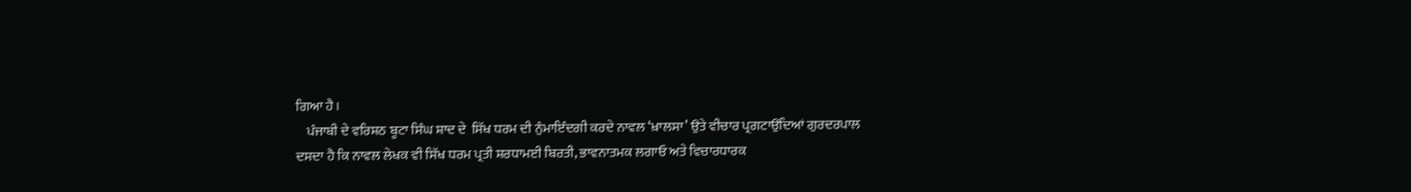ਗਿਆ ਹੈ।
    ਪੰਜਾਬੀ ਦੇ ਵਰਿਸ਼ਠ ਬੂਟਾ ਸਿੰਘ ਸ਼ਾਦ ਦੇ  ਸਿੱਖ ਧਰਮ ਦੀ ਨੁੰਮਾਇੰਦਗੀ ਕਰਦੇ ਨਾਵਲ ‘ਖ਼ਾਲਸਾ’ ਉਤੇ ਵੀਚਾਰ ਪ੍ਰਗਟਾਉਂਦਿਆਂ ਗੁਰਦਰਪਾਲ ਦਸਦਾ ਹੈ ਕਿ ਨਾਵਲ ਲੇਖਕ ਵੀ ਸਿੱਖ ਧਰਮ ਪ੍ਰਤੀ ਸ਼ਰਧਾਮਈ ਬਿਰਤੀ, ਭਾਵਨਾਤਮਕ ਲਗਾਓ ਅਤੇ ਵਿਚਾਰਧਾਰਕ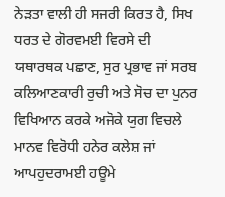ਨੇੜਤਾ ਵਾਲੀ ਹੀ ਸਜਰੀ ਕਿਰਤ ਹੈ, ਸਿਖ ਧਰਤ ਦੇ ਗੋਰਵਮਈ ਵਿਰਸੇ ਦੀ ਯਥਾਰਥਕ ਪਛਾਣ, ਸੁਰ ਪ੍ਰਭਾਵ ਜਾਂ ਸਰਬ ਕਲਿਆਣਕਾਰੀ ਰੁਚੀ ਅਤੇ ਸੋਚ ਦਾ ਪੁਨਰ ਵਿਖਿਆਨ ਕਰਕੇ ਅਜੋਕੇ ਯੁਗ ਵਿਚਲੇ ਮਾਨਵ ਵਿਰੋਧੀ ਹਨੇਰ ਕਲੇਸ਼ ਜਾਂ ਆਪਹੁਦਰਾਮਈ ਹਊਮੇ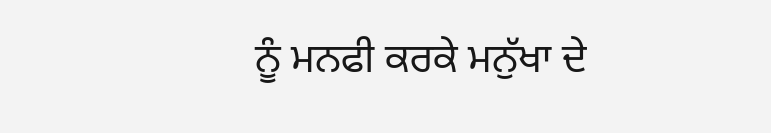ਨੂੰ ਮਨਫੀ ਕਰਕੇ ਮਨੁੱਖਾ ਦੇ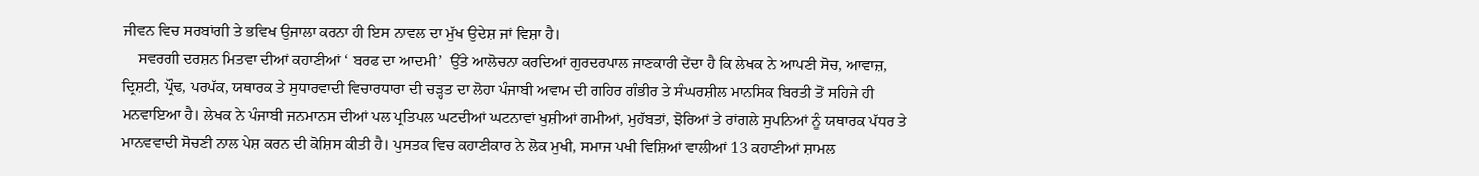ਜੀਵਨ ਵਿਚ ਸਰਬਾਂਗੀ ਤੇ ਭਵਿਖ ਉਜਾਲਾ ਕਰਨਾ ਹੀ ਇਸ ਨਾਵਲ ਦਾ ਮੁੱਖ ਉਦੇਸ਼ ਜਾਂ ਵਿਸ਼ਾ ਹੈ।
    ਸਵਰਗੀ ਦਰਸ਼ਨ ਮਿਤਵਾ ਦੀਆਂ ਕਹਾਣੀਆਂ ‘ ਬਰਫ ਦਾ ਆਦਮੀ’  ਉੱਤੇ ਆਲੋਚਨਾ ਕਰਦਿਆਂ ਗੁਰਦਰਪਾਲ ਜਾਣਕਾਰੀ ਦੇਂਦਾ ਹੈ ਕਿ ਲੇਖਕ ਨੇ ਆਪਣੀ ਸੋਚ, ਆਵਾਜ਼, ਦ੍ਰਿਸ਼ਟੀ, ਪ੍ਰੌਢ, ਪਰਪੱਕ, ਯਥਾਰਕ ਤੇ ਸੁਧਾਰਵਾਦੀ ਵਿਚਾਰਧਾਰਾ ਦੀ ਚੜ੍ਹਤ ਦਾ ਲੋਹਾ ਪੰਜਾਬੀ ਅਵਾਮ ਦੀ ਗਹਿਰ ਗੰਭੀਰ ਤੇ ਸੰਘਰਸ਼ੀਲ ਮਾਨਸਿਕ ਬਿਰਤੀ ਤੋਂ ਸਹਿਜੇ ਹੀ ਮਨਵਾਇਆ ਹੈ। ਲੇਖਕ ਨੇ ਪੰਜਾਬੀ ਜਨਮਾਨਸ ਦੀਆਂ ਪਲ ਪ੍ਰਤਿਪਲ ਘਟਦੀਆਂ ਘਟਨਾਵਾਂ ਖੁਸ਼ੀਆਂ ਗਮੀਆਂ, ਮੁਹੱਬਤਾਂ, ਝੋਰਿਆਂ ਤੇ ਰਾਂਗਲੇ ਸੁਪਨਿਆਂ ਨੂੰ ਯਥਾਰਕ ਪੱਧਰ ਤੇ ਮਾਨਵਵਾਦੀ ਸੋਚਣੀ ਨਾਲ ਪੇਸ਼ ਕਰਨ ਦੀ ਕੋਸ਼ਿਸ ਕੀਤੀ ਹੈ। ਪੁਸਤਕ ਵਿਚ ਕਹਾਣੀਕਾਰ ਨੇ ਲੋਕ ਮੁਖੀ, ਸਮਾਜ ਪਖੀ ਵਿਸ਼ਿਆਂ ਵਾਲੀਆਂ 13 ਕਹਾਣੀਆਂ ਸ਼ਾਮਲ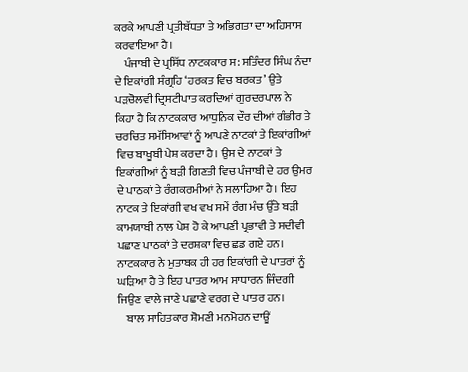ਕਰਕੇ ਆਪਣੀ ਪ੍ਰਤੀਬੱਧਤਾ ਤੇ ਅਭਿਗਤਾ ਦਾ ਅਹਿਸਾਸ ਕਰਵਾਇਆ ਹੈ।
    ਪੰਜਾਬੀ ਦੇ ਪ੍ਰਸਿੱਧ ਨਾਟਕਕਾਰ ਸ: ਸਤਿੰਦਰ ਸਿੰਘ ਨੰਦਾ ਦੇ ਇਕਾਂਗੀ ਸੰਗ੍ਰਹਿ ‘ਹਰਕਤ ਵਿਚ ਬਰਕਤ’ ਉਤੇ ਪੜਚੋਲਵੀ ਦ੍ਰਿਸਟੀਪਾਤ ਕਰਦਿਆਂ ਗੁਰਦਰਪਾਲ ਨੇ ਕਿਹਾ ਹੈ ਕਿ ਨਾਟਕਕਾਰ ਆਧੁਨਿਕ ਦੌਰ ਦੀਆਂ ਗੰਭੀਰ ਤੇ ਚਰਚਿਤ ਸਮੱਸਿਆਵਾਂ ਨੂੰ ਆਪਣੇ ਨਾਟਕਾਂ ਤੇ ਇਕਾਂਗੀਆਂ ਵਿਚ ਬਾਖੂਬੀ ਪੇਸ਼ ਕਰਦਾ ਹੈ। ਉਸ ਦੇ ਨਾਟਕਾਂ ਤੇ ਇਕਾਂਗੀਆਂ ਨੂੰ ਬੜੀ ਗਿਣਤੀ ਵਿਚ ਪੰਜਾਬੀ ਦੇ ਹਰ ਉਮਰ ਦੇ ਪਾਠਕਾਂ ਤੇ ਰੰਗਕਰਮੀਆਂ ਨੇ ਸਲਾਹਿਆ ਹੈ। ਇਹ ਨਾਟਕ ਤੇ ਇਕਾਂਗੀ ਵਖ ਵਖ ਸਮੇਂ ਰੰਗ ਮੰਚ ਉੱਤੇ ਬੜੀ ਕਾਮਯਾਬੀ ਨਾਲ ਪੇਸ਼ ਹੋ ਕੇ ਆਪਣੀ ਪ੍ਰਭਾਵੀ ਤੇ ਸਦੀਵੀ ਪਛਾਣ ਪਾਠਕਾਂ ਤੇ ਦਰਸ਼ਕਾ ਵਿਚ ਛਡ ਗਏ ਹਨ। ਨਾਟਕਕਾਰ ਨੇ ਮੁਤਾਬਕ ਹੀ ਹਰ ਇਕਾਂਗੀ ਦੇ ਪਾਤਰਾਂ ਨੂੰ ਘੜਿਆ ਹੈ ਤੇ ਇਹ ਪਾਤਰ ਆਮ ਸਾਧਾਰਨ ਜਿੰਦਗੀ ਜਿਉਣ ਵਾਲੇ ਜਾਣੇ ਪਛਾਣੇ ਵਰਗ ਦੇ ਪਾਤਰ ਹਨ।
    ਬਾਲ ਸਾਹਿਤਕਾਰ ਸ਼ੋਮਣੀ ਮਨਮੋਹਨ ਦਾਊਂ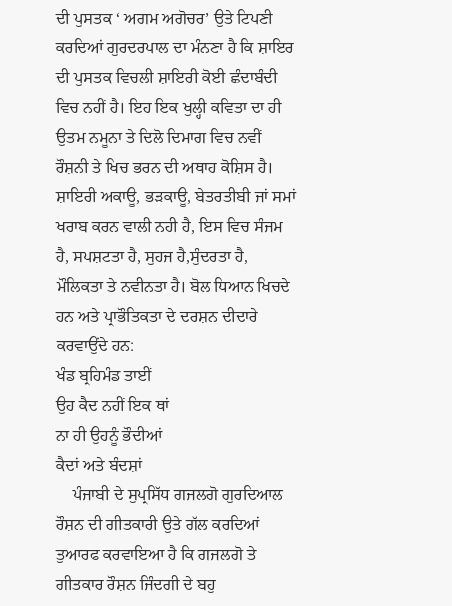ਦੀ ਪੁਸਤਕ ‘ ਅਗਮ ਅਗੋਚਰ’ ਉਤੇ ਟਿਪਣੀ ਕਰਦਿਆਂ ਗੁਰਦਰਪਾਲ ਦਾ ਮੰਨਣਾ ਹੈ ਕਿ ਸ਼ਾਇਰ ਦੀ ਪੁਸਤਕ ਵਿਚਲੀ ਸ਼ਾਇਰੀ ਕੋਈ ਛੰਦਾਬੰਦੀ ਵਿਚ ਨਹੀਂ ਹੈ। ਇਹ ਇਕ ਖੁਲ੍ਹੀ ਕਵਿਤਾ ਦਾ ਹੀ ਉਤਮ ਨਮੂਨਾ ਤੇ ਦਿਲੋ ਦਿਮਾਗ ਵਿਚ ਨਵੀਂ ਰੌਸ਼ਨੀ ਤੇ ਖਿਚ ਭਰਨ ਦੀ ਅਥਾਹ ਕੋਸ਼ਿਸ ਹੈ। ਸ਼ਾਇਰੀ ਅਕਾਊ, ਭੜਕਾਊ, ਬੇਤਰਤੀਬੀ ਜਾਂ ਸਮਾਂ ਖਰਾਬ ਕਰਨ ਵਾਲੀ ਨਹੀ ਹੈ, ਇਸ ਵਿਚ ਸੰਜਮ ਹੈ, ਸਪਸ਼ਟਤਾ ਹੈ, ਸੁਹਜ ਹੈ,ਸੁੰਦਰਤਾ ਹੈ, ਮੌਲਿਕਤਾ ਤੇ ਨਵੀਨਤਾ ਹੈ। ਬੋਲ ਧਿਆਨ ਖਿਚਦੇ ਹਨ ਅਤੇ ਪ੍ਰਾਭੌਤਿਕਤਾ ਦੇ ਦਰਸ਼ਨ ਦੀਦਾਰੇ ਕਰਵਾਉਂਦੇ ਹਨ:
ਖੰਡ ਬ੍ਰਹਿਮੰਡ ਤਾਈਂ
ਉਹ ਕੈਦ ਨਹੀਂ ਇਕ ਥਾਂ
ਨਾ ਹੀ ਉਹਨੂੰ ਭੌਦੀਆਂ
ਕੈਦਾਂ ਅਤੇ ਬੰਦਸ਼ਾਂ
    ਪੰਜਾਬੀ ਦੇ ਸੁਪ੍ਰਸਿੱਧ ਗਜਲਗੋ ਗੁਰਦਿਆਲ ਰੌਸ਼ਨ ਦੀ ਗੀਤਕਾਰੀ ਉਤੇ ਗੱਲ ਕਰਦਿਆਂ ਤੁਆਰਫ ਕਰਵਾਇਆ ਹੈ ਕਿ ਗਜਲਗੋ ਤੇ ਗੀਤਕਾਰ ਰੌਸ਼ਨ ਜਿੰਦਗੀ ਦੇ ਬਹੁ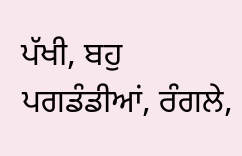ਪੱਖੀ, ਬਹੁ ਪਗਡੰਡੀਆਂ, ਰੰਗਲੇ,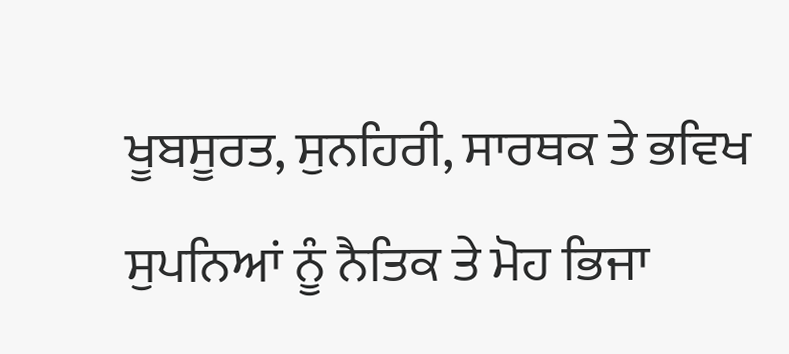ਖੂਬਸੂਰਤ, ਸੁਨਹਿਰੀ, ਸਾਰਥਕ ਤੇ ਭਵਿਖ ਸੁਪਨਿਆਂ ਨੂੰ ਨੈਤਿਕ ਤੇ ਮੋਹ ਭਿਜਾ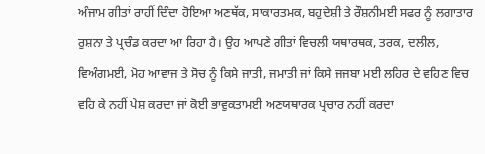ਅੰਜਾਮ ਗੀਤਾਂ ਰਾਹੀਂ ਦਿੰਦਾ ਹੋਇਆ ਅਣਥੱਕ, ਸਾਕਾਰਤਮਕ, ਬਹੁਦੇਸ਼ੀ ਤੇ ਰੌਸ਼ਨੀਮਈ ਸਫਰ ਨੂੰ ਲਗਾਤਾਰ ਰੁਸ਼ਨਾ ਤੇ ਪ੍ਰਚੰਡ ਕਰਦਾ ਆ ਰਿਹਾ ਹੈ। ਉਹ ਆਪਣੇ ਗੀਤਾਂ ਵਿਚਲੀ ਯਥਾਰਥਕ, ਤਰਕ, ਦਲੀਲ, ਵਿਅੰਗਮਈ, ਮੋਹ ਆਵਾਜ ਤੇ ਸੋਚ ਨੂੰ ਕਿਸੇ ਜਾਤੀ, ਜਮਾਤੀ ਜਾਂ ਕਿਸੇ ਜਜਬਾ ਮਈ ਲਹਿਰ ਦੇ ਵਹਿਣ ਵਿਚ ਵਹਿ ਕੇ ਨਹੀਂ ਪੇਸ਼ ਕਰਦਾ ਜਾਂ ਕੋਈ ਭਾਵੁਕਤਾਮਈ ਅਣਯਥਾਰਕ ਪ੍ਰਚਾਰ ਨਹੀਂ ਕਰਦਾ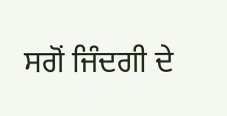ਸਗੋਂ ਜਿੰਦਗੀ ਦੇ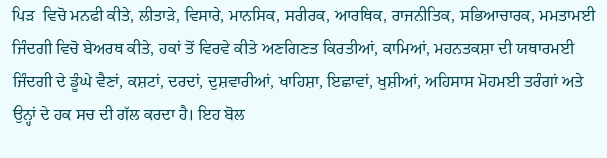ਪਿੜ  ਵਿਚੋ ਮਨਫੀ ਕੀਤੇ, ਲੀਤਾੜੇ, ਵਿਸਾਰੇ, ਮਾਨਸਿਕ, ਸਰੀਰਕ, ਆਰਥਿਕ, ਰਾਜਨੀਤਿਕ, ਸਭਿਆਚਾਰਕ, ਮਮਤਾਮਈ ਜਿੰਦਗੀ ਵਿਚੋ ਬੇਅਰਥ ਕੀਤੇ, ਹਕਾਂ ਤੋਂ ਵਿਰਵੇ ਕੀਤੇ ਅਣਗਿਣਤ ਕਿਰਤੀਆਂ, ਕਾਮਿਆਂ, ਮਹਨਤਕਸ਼ਾ ਦੀ ਯਥਾਰਮਈ ਜਿੰਦਗੀ ਦੇ ਡੂੰਘੇ ਵੈਣਾਂ, ਕਸ਼ਟਾਂ, ਦਰਦਾਂ, ਦੁਸ਼ਵਾਰੀਆਂ, ਖਾਹਿਸ਼ਾ, ਇਛਾਵਾਂ, ਖੁਸ਼ੀਆਂ, ਅਹਿਸਾਸ ਮੋਹਮਈ ਤਰੰਗਾਂ ਅਤੇ ਉਨ੍ਹਾਂ ਦੇ ਹਕ ਸਚ ਦੀ ਗੱਲ ਕਰਦਾ ਹੈ। ਇਹ ਬੋਲ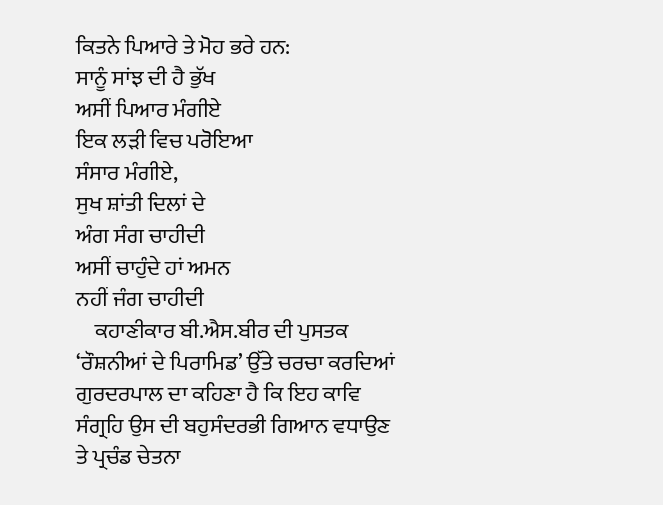ਕਿਤਨੇ ਪਿਆਰੇ ਤੇ ਮੋਹ ਭਰੇ ਹਨ:
ਸਾਨੂੰ ਸਾਂਝ ਦੀ ਹੈ ਭੁੱਖ
ਅਸੀਂ ਪਿਆਰ ਮੰਗੀਏ
ਇਕ ਲੜੀ ਵਿਚ ਪਰੋਇਆ
ਸੰਸਾਰ ਮੰਗੀਏ,
ਸੁਖ ਸ਼ਾਂਤੀ ਦਿਲਾਂ ਦੇ
ਅੰਗ ਸੰਗ ਚਾਹੀਦੀ
ਅਸੀਂ ਚਾਹੁੰਦੇ ਹਾਂ ਅਮਨ
ਨਹੀਂ ਜੰਗ ਚਾਹੀਦੀ
    ਕਹਾਣੀਕਾਰ ਬੀ.ਐਸ.ਬੀਰ ਦੀ ਪੁਸਤਕ ‘ਰੌਸ਼ਨੀਆਂ ਦੇ ਪਿਰਾਮਿਡ’ ਉੱਤੇ ਚਰਚਾ ਕਰਦਿਆਂ ਗੁਰਦਰਪਾਲ ਦਾ ਕਹਿਣਾ ਹੈ ਕਿ ਇਹ ਕਾਵਿ ਸੰਗ੍ਰਹਿ ਉਸ ਦੀ ਬਹੁਸੰਦਰਭੀ ਗਿਆਨ ਵਧਾਉਣ ਤੇ ਪ੍ਰਚੰਡ ਚੇਤਨਾ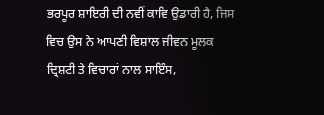ਭਰਪੂਰ ਸ਼ਾਇਰੀ ਦੀ ਨਵੀਂ ਕਾਵਿ ਉਡਾਰੀ ਹੈ, ਜਿਸ ਵਿਚ ਉਸ ਨੇ ਆਪਣੀ ਵਿਸ਼ਾਲ ਜੀਵਨ ਮੂਲਕ ਦ੍ਰਿਸ਼ਟੀ ਤੇ ਵਿਚਾਰਾਂ ਨਾਲ ਸਾਇੰਸ,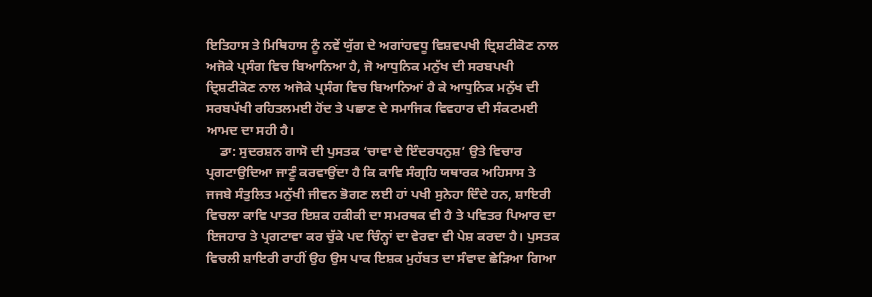ਇਤਿਹਾਸ ਤੇ ਮਿਥਿਹਾਸ ਨੂੰ ਨਵੇਂ ਯੁੱਗ ਦੇ ਅਗਾਂਹਵਧੂ ਵਿਸ਼ਵਪਖੀ ਦ੍ਰਿਸ਼ਟੀਕੋਣ ਨਾਲ ਅਜੋਕੇ ਪ੍ਰਸੰਗ ਵਿਚ ਬਿਆਨਿਆ ਹੈ, ਜੋ ਆਧੁਨਿਕ ਮਨੁੱਖ ਦੀ ਸਰਬਪਖੀ ਦ੍ਰਿਸ਼ਟੀਕੋਣ ਨਾਲ ਅਜੋਕੇ ਪ੍ਰਸੰਗ ਵਿਚ ਬਿਆਨਿਆਂ ਹੈ ਕੇ ਆਧੁਨਿਕ ਮਨੁੱਖ ਦੀ ਸਰਬਪੱਖੀ ਰਹਿਤਲਮਈ ਹੋਂਦ ਤੇ ਪਛਾਣ ਦੇ ਸਮਾਜਿਕ ਵਿਵਹਾਰ ਦੀ ਸੰਕਟਮਈ ਆਮਦ ਦਾ ਸਹੀ ਹੈ।
    ਡਾ: ਸੁਦਰਸ਼ਨ ਗਾਸੋ ਦੀ ਪੁਸਤਕ ‘ਚਾਵਾ ਦੇ ਇੰਦਰਧਨੁਸ਼’ ਉਤੇ ਵਿਚਾਰ ਪ੍ਰਗਟਾਉਦਿਆ ਜਾਣੂੰ ਕਰਵਾਉਂਦਾ ਹੈ ਕਿ ਕਾਵਿ ਸੰਗ੍ਰਹਿ ਯਥਾਰਕ ਅਹਿਸਾਸ ਤੇ ਜਜਬੇ ਸੰਤੁਲਿਤ ਮਨੁੱਖੀ ਜੀਵਨ ਭੋਗਣ ਲਈ ਹਾਂ ਪਖੀ ਸੁਨੇਹਾ ਦਿੰਦੇ ਹਨ, ਸ਼ਾਇਰੀ ਵਿਚਲਾ ਕਾਵਿ ਪਾਤਰ ਇਸ਼ਕ ਹਕੀਕੀ ਦਾ ਸਮਰਥਕ ਵੀ ਹੈ ਤੇ ਪਵਿਤਰ ਪਿਆਰ ਦਾ ਇਜਹਾਰ ਤੇ ਪ੍ਰਗਟਾਵਾ ਕਰ ਚੁੱਕੇ ਪਦ ਚਿੰਨ੍ਹਾਂ ਦਾ ਵੇਰਵਾ ਵੀ ਪੇਸ਼ ਕਰਦਾ ਹੈ। ਪੁਸਤਕ ਵਿਚਲੀ ਸ਼ਾਇਰੀ ਰਾਹੀਂ ਉਹ ਉਸ ਪਾਕ ਇਸ਼ਕ ਮੁਹੱਬਤ ਦਾ ਸੰਵਾਦ ਛੇੜਿਆ ਗਿਆ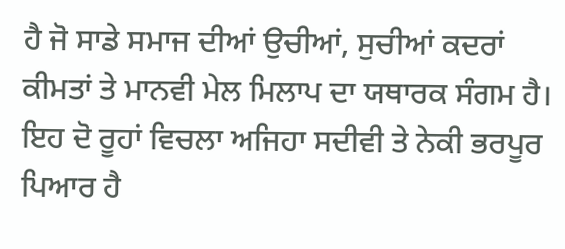ਹੈ ਜੋ ਸਾਡੇ ਸਮਾਜ ਦੀਆਂ ਉਚੀਆਂ, ਸੁਚੀਆਂ ਕਦਰਾਂ ਕੀਮਤਾਂ ਤੇ ਮਾਨਵੀ ਮੇਲ ਮਿਲਾਪ ਦਾ ਯਥਾਰਕ ਸੰਗਮ ਹੈ। ਇਹ ਦੋ ਰੂਹਾਂ ਵਿਚਲਾ ਅਜਿਹਾ ਸਦੀਵੀ ਤੇ ਨੇਕੀ ਭਰਪੂਰ ਪਿਆਰ ਹੈ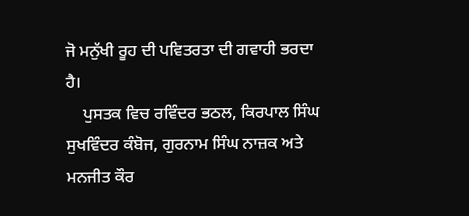ਜੋ ਮਨੁੱਖੀ ਰੂਹ ਦੀ ਪਵਿਤਰਤਾ ਦੀ ਗਵਾਹੀ ਭਰਦਾ ਹੈ।
    ਪੁਸਤਕ ਵਿਚ ਰਵਿੰਦਰ ਭਠਲ, ਕਿਰਪਾਲ ਸਿੰਘ ਸੁਖਵਿੰਦਰ ਕੰਬੋਜ, ਗੁਰਨਾਮ ਸਿੰਘ ਨਾਜ਼ਕ ਅਤੇ ਮਨਜੀਤ ਕੌਰ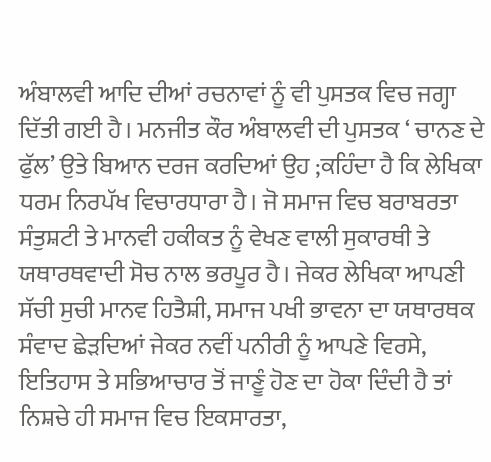ਅੰਬਾਲਵੀ ਆਦਿ ਦੀਆਂ ਰਚਨਾਵਾਂ ਨੂੰ ਵੀ ਪੁਸਤਕ ਵਿਚ ਜਗ੍ਹਾ ਦਿੱਤੀ ਗਈ ਹੈ। ਮਨਜੀਤ ਕੌਰ ਅੰਬਾਲਵੀ ਦੀ ਪੁਸਤਕ ‘ ਚਾਨਣ ਦੇ ਫੁੱਲ’ ਉਤੇ ਬਿਆਨ ਦਰਜ ਕਰਦਿਆਂ ਉਹ ;ਕਹਿੰਦਾ ਹੈ ਕਿ ਲੇਖਿਕਾ ਧਰਮ ਨਿਰਪੱਖ ਵਿਚਾਰਧਾਰਾ ਹੈ। ਜੋ ਸਮਾਜ ਵਿਚ ਬਰਾਬਰਤਾ ਸੰਤੁਸ਼ਟੀ ਤੇ ਮਾਨਵੀ ਹਕੀਕਤ ਨੂੰ ਵੇਖਣ ਵਾਲੀ ਸੁਕਾਰਥੀ ਤੇ ਯਥਾਰਥਵਾਦੀ ਸੋਚ ਨਾਲ ਭਰਪੂਰ ਹੈ। ਜੇਕਰ ਲੇਖਿਕਾ ਆਪਣੀ ਸੱਚੀ ਸੁਚੀ ਮਾਨਵ ਹਿਤੈਸ਼ੀ, ਸਮਾਜ ਪਖੀ ਭਾਵਨਾ ਦਾ ਯਥਾਰਥਕ ਸੰਵਾਦ ਛੇੜਦਿਆਂ ਜੇਕਰ ਨਵੀਂ ਪਨੀਰੀ ਨੂੰ ਆਪਣੇ ਵਿਰਸੇ, ਇਤਿਹਾਸ ਤੇ ਸਭਿਆਚਾਰ ਤੋਂ ਜਾਣੂੰ ਹੋਣ ਦਾ ਹੋਕਾ ਦਿੰਦੀ ਹੈ ਤਾਂ ਨਿਸ਼ਚੇ ਹੀ ਸਮਾਜ ਵਿਚ ਇਕਸਾਰਤਾ,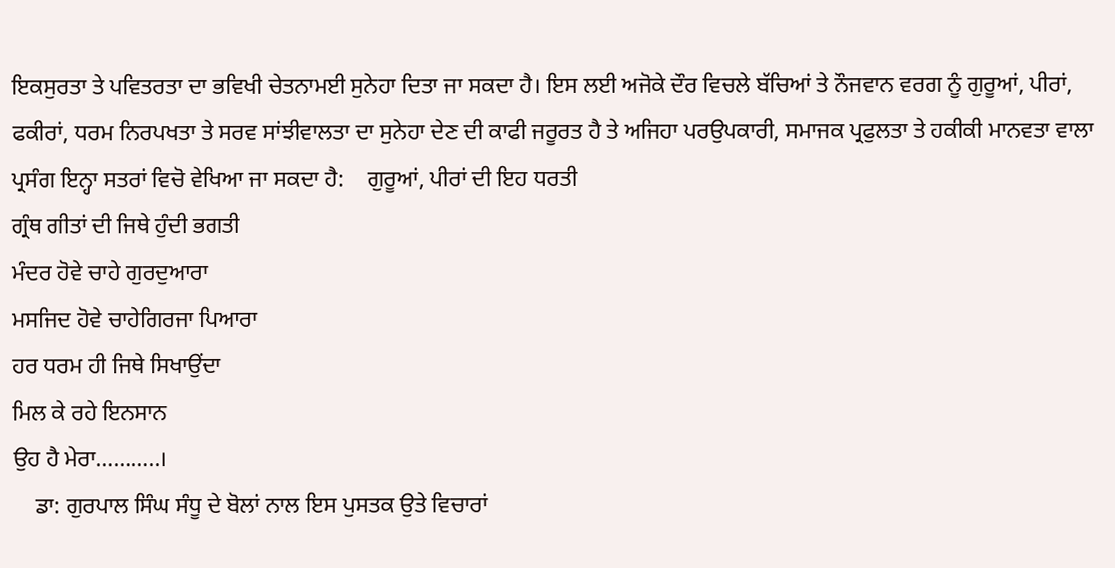ਇਕਸੁਰਤਾ ਤੇ ਪਵਿਤਰਤਾ ਦਾ ਭਵਿਖੀ ਚੇਤਨਾਮਈ ਸੁਨੇਹਾ ਦਿਤਾ ਜਾ ਸਕਦਾ ਹੈ। ਇਸ ਲਈ ਅਜੋਕੇ ਦੌਰ ਵਿਚਲੇ ਬੱਚਿਆਂ ਤੇ ਨੌਜਵਾਨ ਵਰਗ ਨੂੰ ਗੁਰੂਆਂ, ਪੀਰਾਂ, ਫਕੀਰਾਂ, ਧਰਮ ਨਿਰਪਖਤਾ ਤੇ ਸਰਵ ਸਾਂਝੀਵਾਲਤਾ ਦਾ ਸੁਨੇਹਾ ਦੇਣ ਦੀ ਕਾਫੀ ਜਰੂਰਤ ਹੈ ਤੇ ਅਜਿਹਾ ਪਰਉਪਕਾਰੀ, ਸਮਾਜਕ ਪ੍ਰਫੁਲਤਾ ਤੇ ਹਕੀਕੀ ਮਾਨਵਤਾ ਵਾਲਾ ਪ੍ਰਸੰਗ ਇਨ੍ਹਾ ਸਤਰਾਂ ਵਿਚੋ ਵੇਖਿਆ ਜਾ ਸਕਦਾ ਹੈ:    ਗੁਰੂਆਂ, ਪੀਰਾਂ ਦੀ ਇਹ ਧਰਤੀ
ਗ੍ਰੰਥ ਗੀਤਾਂ ਦੀ ਜਿਥੇ ਹੁੰਦੀ ਭਗਤੀ
ਮੰਦਰ ਹੋਵੇ ਚਾਹੇ ਗੁਰਦੁਆਰਾ
ਮਸਜਿਦ ਹੋਵੇ ਚਾਹੇਗਿਰਜਾ ਪਿਆਰਾ
ਹਰ ਧਰਮ ਹੀ ਜਿਥੇ ਸਿਖਾਉਂਦਾ
ਮਿਲ ਕੇ ਰਹੇ ਇਨਸਾਨ
ਉਹ ਹੈ ਮੇਰਾ………..।
    ਡਾ: ਗੁਰਪਾਲ ਸਿੰਘ ਸੰਧੂ ਦੇ ਬੋਲਾਂ ਨਾਲ ਇਸ ਪੁਸਤਕ ਉਤੇ ਵਿਚਾਰਾਂ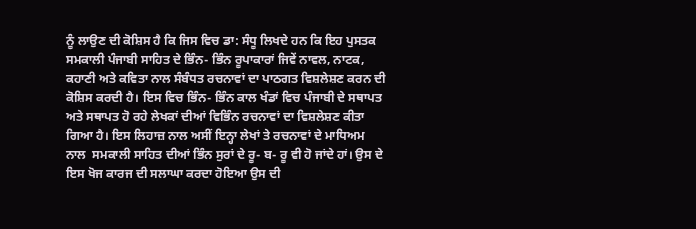ਨੂੰ ਲਾਉਣ ਦੀ ਕੋਸ਼ਿਸ ਹੈ ਕਿ ਜਿਸ ਵਿਚ ਡਾ: ਸੰਧੂ ਲਿਖਦੇ ਹਨ ਕਿ ਇਹ ਪੁਸਤਕ ਸਮਕਾਲੀ ਪੰਜਾਬੀ ਸਾਹਿਤ ਦੇ ਭਿੰਨ- ਭਿੰਨ ਰੂਪਾਕਾਰਾਂ ਜਿਵੇਂ ਨਾਵਲ, ਨਾਟਕ, ਕਹਾਣੀ ਅਤੇ ਕਵਿਤਾ ਨਾਲ ਸੰਬੰਧਤ ਰਚਨਾਵਾਂ ਦਾ ਪਾਠਗਤ ਵਿਸ਼ਲੇਸ਼ਣ ਕਰਨ ਦੀ ਕੋਸ਼ਿਸ ਕਰਦੀ ਹੈ। ਇਸ ਵਿਚ ਭਿੰਨ- ਭਿੰਨ ਕਾਲ ਖੰਡਾਂ ਵਿਚ ਪੰਜਾਬੀ ਦੇ ਸਥਾਪਤ ਅਤੇ ਸਥਾਪਤ ਹੋ ਰਹੇ ਲੇਖਕਾਂ ਦੀਆਂ ਵਿਭਿੰਨ ਰਚਨਾਵਾਂ ਦਾ ਵਿਸ਼ਲੇਸ਼ਣ ਕੀਤਾ ਗਿਆ ਹੈ। ਇਸ ਲਿਹਾਜ਼ ਨਾਲ ਅਸੀਂ ਇਨ੍ਹਾ ਲੇਖਾਂ ਤੇ ਰਚਨਾਵਾਂ ਦੇ ਮਾਧਿਅਮ ਨਾਲ  ਸਮਕਾਲੀ ਸਾਹਿਤ ਦੀਆਂ ਭਿੰਨ ਸੁਰਾਂ ਦੇ ਰੂ- ਬ- ਰੂ ਵੀ ਹੋ ਜਾਂਦੇ ਹਾਂ। ਉਸ ਦੇ ਇਸ ਖੋਜ ਕਾਰਜ ਦੀ ਸਲਾਘਾ ਕਰਦਾ ਹੋਇਆ ਉਸ ਦੀ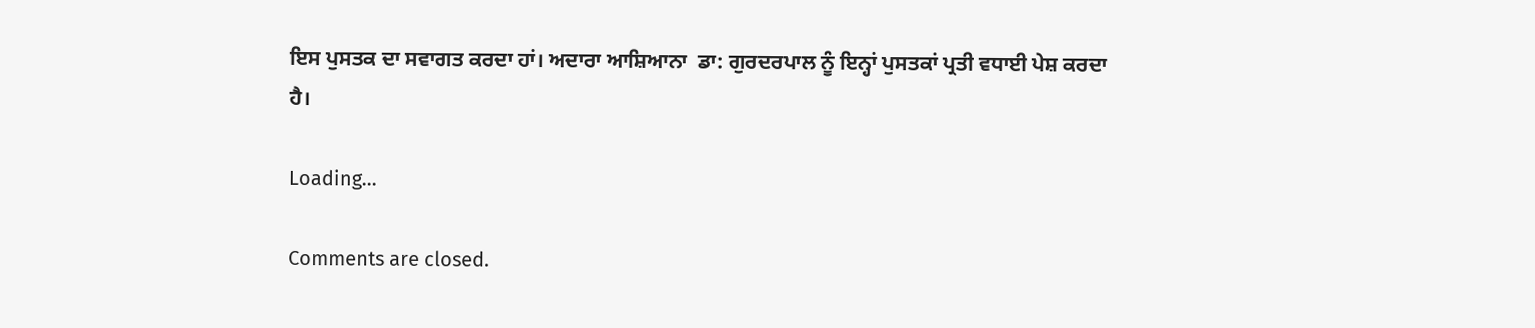ਇਸ ਪੁਸਤਕ ਦਾ ਸਵਾਗਤ ਕਰਦਾ ਹਾਂ। ਅਦਾਰਾ ਆਸ਼ਿਆਨਾ  ਡਾ: ਗੁਰਦਰਪਾਲ ਨੂੰ ਇਨ੍ਹਾਂ ਪੁਸਤਕਾਂ ਪ੍ਰਤੀ ਵਧਾਈ ਪੇਸ਼ ਕਰਦਾ ਹੈ।

Loading...

Comments are closed.